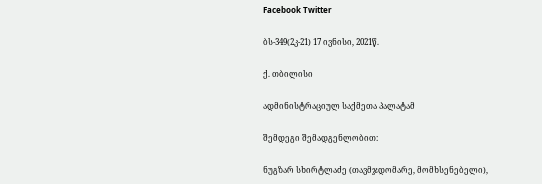Facebook Twitter

ბს-349(2კ-21) 17 ივნისი, 2021წ.

ქ. თბილისი

ადმინისტრაციულ საქმეთა პალატამ

შემდეგი შემადგენლობით:

ნუგზარ სხირტლაძე (თავმჯდომარე, მომხსენებელი),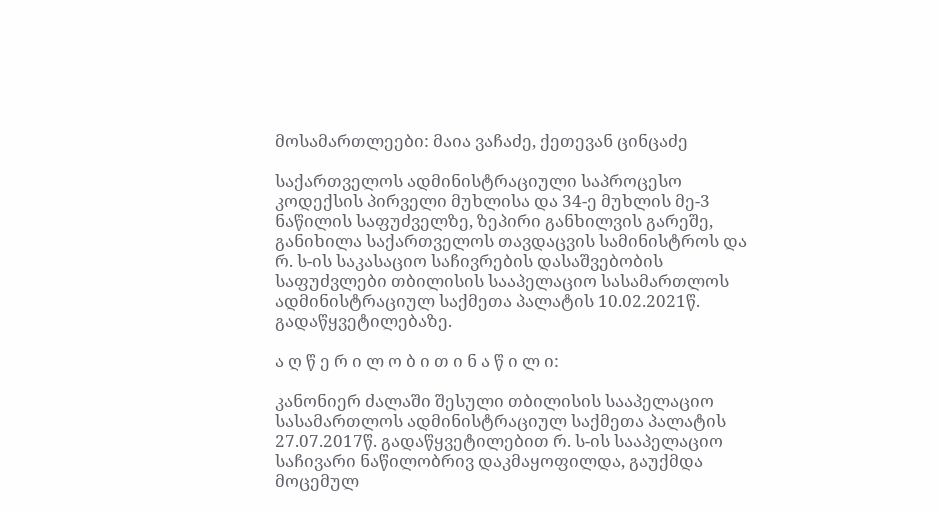მოსამართლეები: მაია ვაჩაძე, ქეთევან ცინცაძე

საქართველოს ადმინისტრაციული საპროცესო კოდექსის პირველი მუხლისა და 34-ე მუხლის მე-3 ნაწილის საფუძველზე, ზეპირი განხილვის გარეშე, განიხილა საქართველოს თავდაცვის სამინისტროს და რ. ს-ის საკასაციო საჩივრების დასაშვებობის საფუძვლები თბილისის სააპელაციო სასამართლოს ადმინისტრაციულ საქმეთა პალატის 10.02.2021წ. გადაწყვეტილებაზე.

ა ღ წ ე რ ი ლ ო ბ ი თ ი ნ ა წ ი ლ ი:

კანონიერ ძალაში შესული თბილისის სააპელაციო სასამართლოს ადმინისტრაციულ საქმეთა პალატის 27.07.2017წ. გადაწყვეტილებით რ. ს-ის სააპელაციო საჩივარი ნაწილობრივ დაკმაყოფილდა, გაუქმდა მოცემულ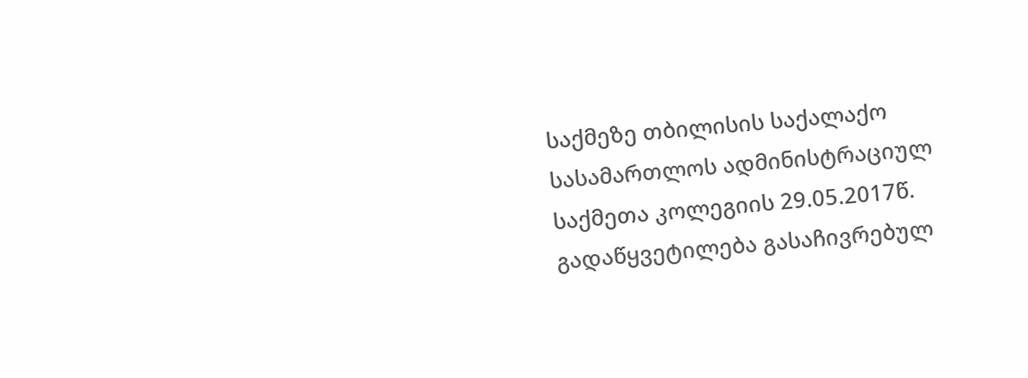საქმეზე თბილისის საქალაქო სასამართლოს ადმინისტრაციულ საქმეთა კოლეგიის 29.05.2017წ. გადაწყვეტილება გასაჩივრებულ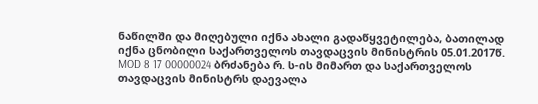ნაწილში და მიღებული იქნა ახალი გადაწყვეტილება, ბათილად იქნა ცნობილი საქართველოს თავდაცვის მინისტრის 05.01.2017წ. MOD 8 17 00000024 ბრძანება რ. ს-ის მიმართ და საქართველოს თავდაცვის მინისტრს დაევალა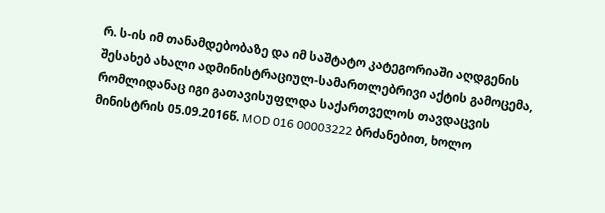რ. ს-ის იმ თანამდებობაზე და იმ საშტატო კატეგორიაში აღდგენის შესახებ ახალი ადმინისტრაციულ-სამართლებრივი აქტის გამოცემა, რომლიდანაც იგი გათავისუფლდა საქართველოს თავდაცვის მინისტრის 05.09.2016წ. MOD 016 00003222 ბრძანებით, ხოლო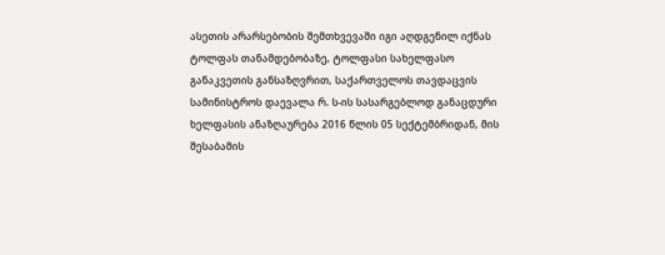ასეთის არარსებობის შემთხვევაში იგი აღდგენილ იქნას ტოლფას თანამდებობაზე, ტოლფასი სახელფასო განაკვეთის განსაზღვრით, საქართველოს თავდაცვის სამინისტროს დაევალა რ. ს-ის სასარგებლოდ განაცდური ხელფასის ანაზღაურება 2016 წლის 05 სექტემბრიდან, მის შესაბამის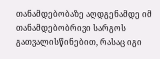თანამდებობაზე აღდგენამდე იმ თანამდებობრივი სარგოს გათვალისწინებით, რასაც იგი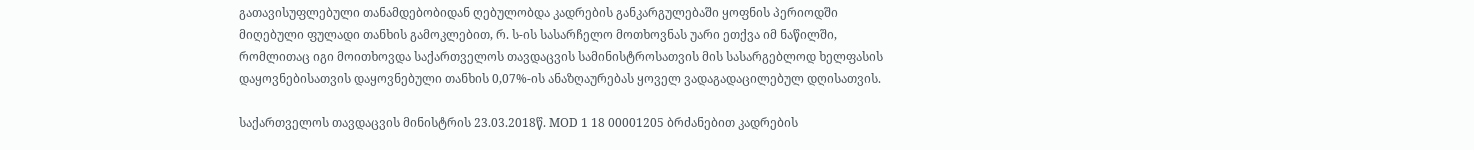გათავისუფლებული თანამდებობიდან ღებულობდა კადრების განკარგულებაში ყოფნის პერიოდში მიღებული ფულადი თანხის გამოკლებით, რ. ს-ის სასარჩელო მოთხოვნას უარი ეთქვა იმ ნაწილში, რომლითაც იგი მოითხოვდა საქართველოს თავდაცვის სამინისტროსათვის მის სასარგებლოდ ხელფასის დაყოვნებისათვის დაყოვნებული თანხის 0,07%-ის ანაზღაურებას ყოველ ვადაგადაცილებულ დღისათვის.

საქართველოს თავდაცვის მინისტრის 23.03.2018წ. MOD 1 18 00001205 ბრძანებით კადრების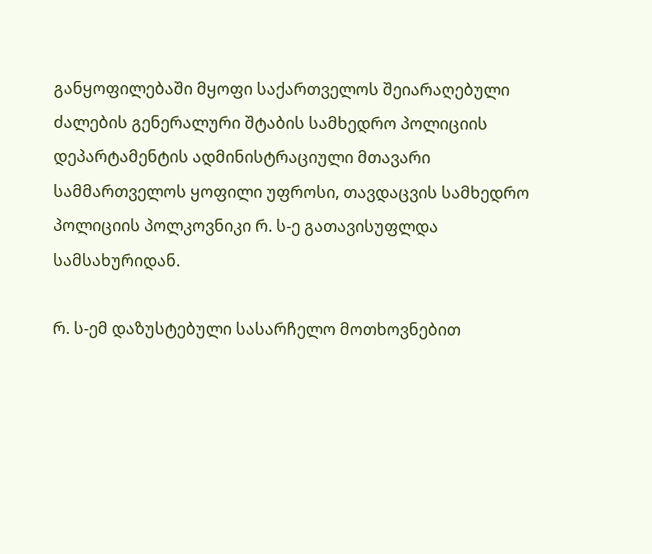განყოფილებაში მყოფი საქართველოს შეიარაღებული ძალების გენერალური შტაბის სამხედრო პოლიციის დეპარტამენტის ადმინისტრაციული მთავარი სამმართველოს ყოფილი უფროსი, თავდაცვის სამხედრო პოლიციის პოლკოვნიკი რ. ს-ე გათავისუფლდა სამსახურიდან.

რ. ს-ემ დაზუსტებული სასარჩელო მოთხოვნებით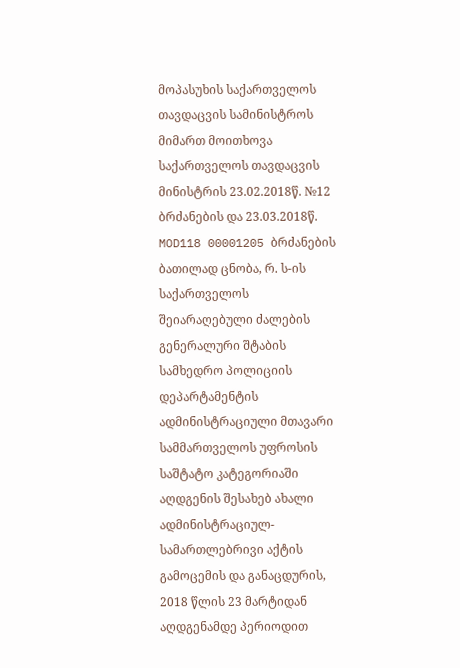მოპასუხის საქართველოს თავდაცვის სამინისტროს მიმართ მოითხოვა საქართველოს თავდაცვის მინისტრის 23.02.2018წ. №12 ბრძანების და 23.03.2018წ. MOD118 00001205 ბრძანების ბათილად ცნობა, რ. ს-ის საქართველოს შეიარაღებული ძალების გენერალური შტაბის სამხედრო პოლიციის დეპარტამენტის ადმინისტრაციული მთავარი სამმართველოს უფროსის საშტატო კატეგორიაში აღდგენის შესახებ ახალი ადმინისტრაციულ-სამართლებრივი აქტის გამოცემის და განაცდურის, 2018 წლის 23 მარტიდან აღდგენამდე პერიოდით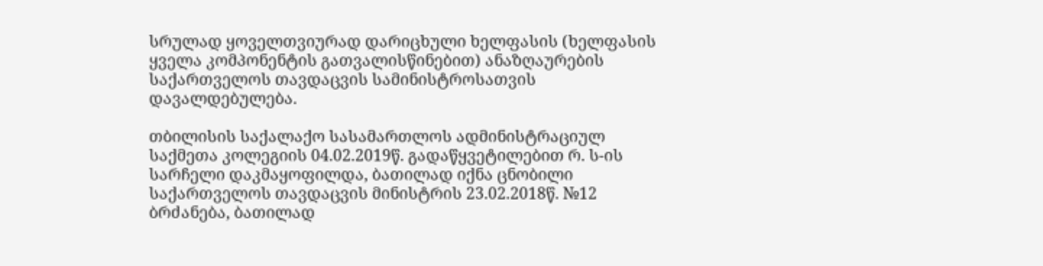სრულად ყოველთვიურად დარიცხული ხელფასის (ხელფასის ყველა კომპონენტის გათვალისწინებით) ანაზღაურების საქართველოს თავდაცვის სამინისტროსათვის დავალდებულება.

თბილისის საქალაქო სასამართლოს ადმინისტრაციულ საქმეთა კოლეგიის 04.02.2019წ. გადაწყვეტილებით რ. ს-ის სარჩელი დაკმაყოფილდა, ბათილად იქნა ცნობილი საქართველოს თავდაცვის მინისტრის 23.02.2018წ. №12 ბრძანება, ბათილად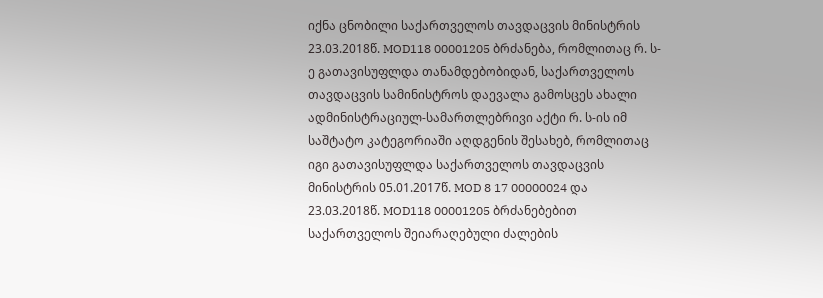იქნა ცნობილი საქართველოს თავდაცვის მინისტრის 23.03.2018წ. MOD118 00001205 ბრძანება, რომლითაც რ. ს-ე გათავისუფლდა თანამდებობიდან, საქართველოს თავდაცვის სამინისტროს დაევალა გამოსცეს ახალი ადმინისტრაციულ-სამართლებრივი აქტი რ. ს-ის იმ საშტატო კატეგორიაში აღდგენის შესახებ, რომლითაც იგი გათავისუფლდა საქართველოს თავდაცვის მინისტრის 05.01.2017წ. MOD 8 17 00000024 და 23.03.2018წ. MOD118 00001205 ბრძანებებით საქართველოს შეიარაღებული ძალების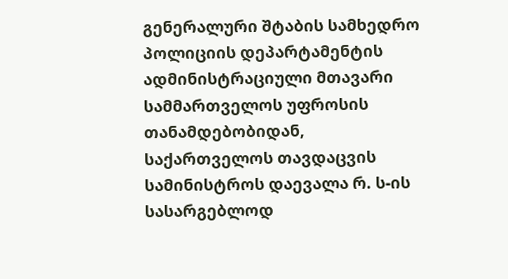გენერალური შტაბის სამხედრო პოლიციის დეპარტამენტის ადმინისტრაციული მთავარი სამმართველოს უფროსის თანამდებობიდან, საქართველოს თავდაცვის სამინისტროს დაევალა რ. ს-ის სასარგებლოდ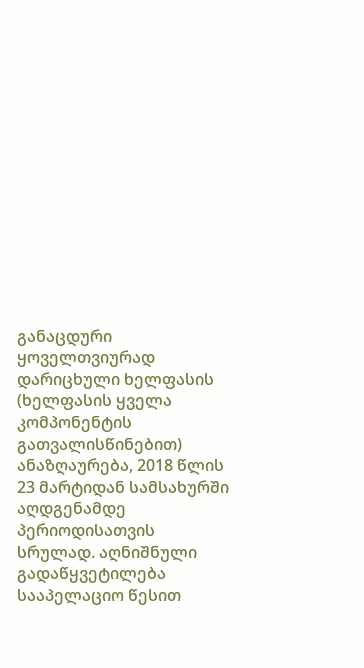განაცდური ყოველთვიურად დარიცხული ხელფასის (ხელფასის ყველა კომპონენტის გათვალისწინებით) ანაზღაურება, 2018 წლის 23 მარტიდან სამსახურში აღდგენამდე პერიოდისათვის სრულად. აღნიშნული გადაწყვეტილება სააპელაციო წესით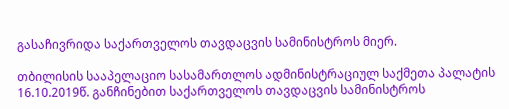გასაჩივრიდა საქართველოს თავდაცვის სამინისტროს მიერ.

თბილისის სააპელაციო სასამართლოს ადმინისტრაციულ საქმეთა პალატის 16.10.2019წ. განჩინებით საქართველოს თავდაცვის სამინისტროს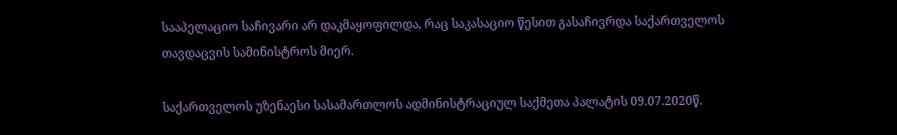სააპელაციო საჩივარი არ დაკმაყოფილდა, რაც საკასაციო წესით გასაჩივრდა საქართველოს თავდაცვის სამინისტროს მიერ.

საქართველოს უზენაესი სასამართლოს ადმინისტრაციულ საქმეთა პალატის 09.07.2020წ.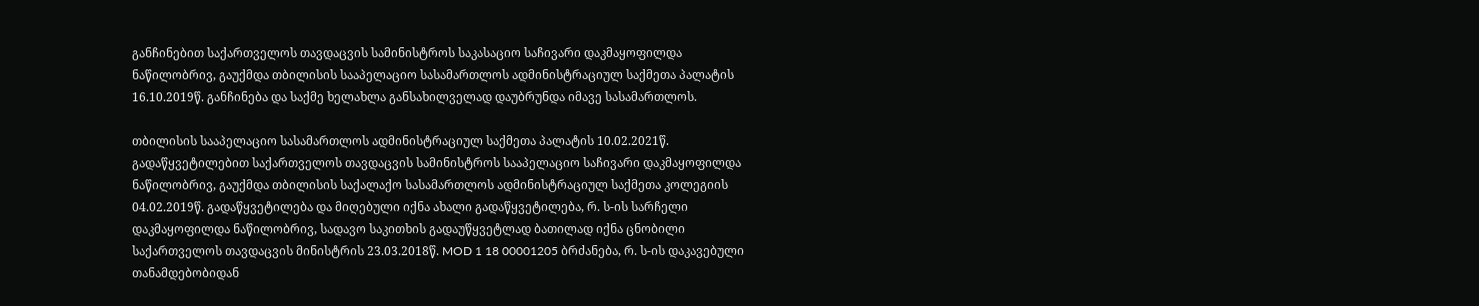განჩინებით საქართველოს თავდაცვის სამინისტროს საკასაციო საჩივარი დაკმაყოფილდა ნაწილობრივ, გაუქმდა თბილისის სააპელაციო სასამართლოს ადმინისტრაციულ საქმეთა პალატის 16.10.2019წ. განჩინება და საქმე ხელახლა განსახილველად დაუბრუნდა იმავე სასამართლოს.

თბილისის სააპელაციო სასამართლოს ადმინისტრაციულ საქმეთა პალატის 10.02.2021წ. გადაწყვეტილებით საქართველოს თავდაცვის სამინისტროს სააპელაციო საჩივარი დაკმაყოფილდა ნაწილობრივ, გაუქმდა თბილისის საქალაქო სასამართლოს ადმინისტრაციულ საქმეთა კოლეგიის 04.02.2019წ. გადაწყვეტილება და მიღებული იქნა ახალი გადაწყვეტილება, რ. ს-ის სარჩელი დაკმაყოფილდა ნაწილობრივ, სადავო საკითხის გადაუწყვეტლად ბათილად იქნა ცნობილი საქართველოს თავდაცვის მინისტრის 23.03.2018წ. MOD 1 18 00001205 ბრძანება, რ. ს-ის დაკავებული თანამდებობიდან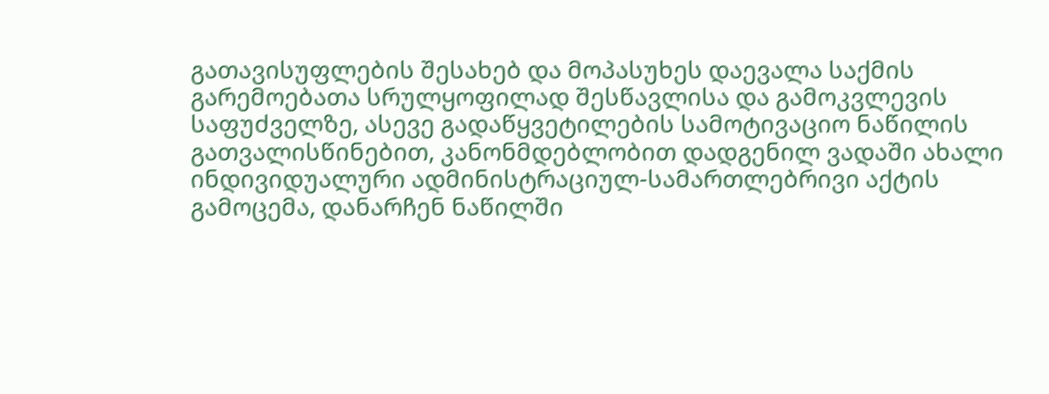გათავისუფლების შესახებ და მოპასუხეს დაევალა საქმის გარემოებათა სრულყოფილად შესწავლისა და გამოკვლევის საფუძველზე, ასევე გადაწყვეტილების სამოტივაციო ნაწილის გათვალისწინებით, კანონმდებლობით დადგენილ ვადაში ახალი ინდივიდუალური ადმინისტრაციულ-სამართლებრივი აქტის გამოცემა, დანარჩენ ნაწილში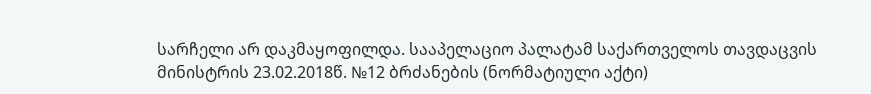სარჩელი არ დაკმაყოფილდა. სააპელაციო პალატამ საქართველოს თავდაცვის მინისტრის 23.02.2018წ. №12 ბრძანების (ნორმატიული აქტი)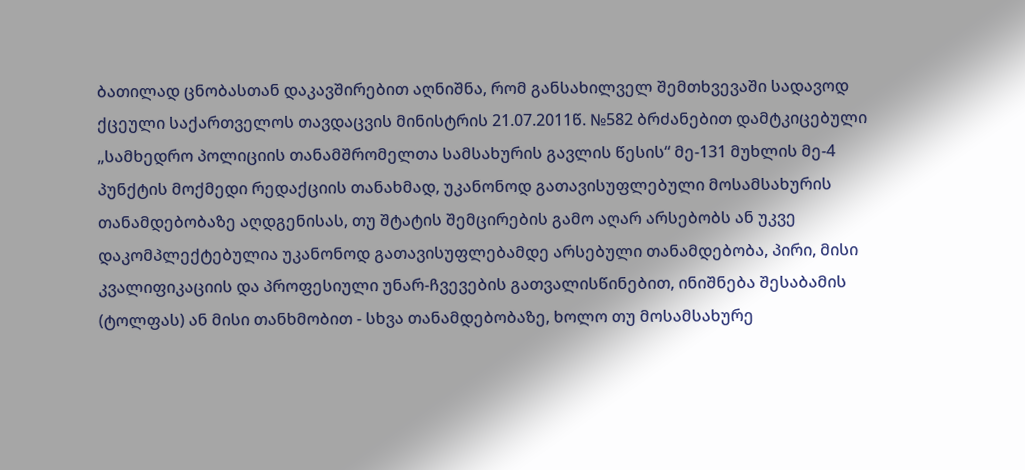ბათილად ცნობასთან დაკავშირებით აღნიშნა, რომ განსახილველ შემთხვევაში სადავოდ ქცეული საქართველოს თავდაცვის მინისტრის 21.07.2011წ. №582 ბრძანებით დამტკიცებული „სამხედრო პოლიციის თანამშრომელთა სამსახურის გავლის წესის“ მე-131 მუხლის მე-4 პუნქტის მოქმედი რედაქციის თანახმად, უკანონოდ გათავისუფლებული მოსამსახურის თანამდებობაზე აღდგენისას, თუ შტატის შემცირების გამო აღარ არსებობს ან უკვე დაკომპლექტებულია უკანონოდ გათავისუფლებამდე არსებული თანამდებობა, პირი, მისი კვალიფიკაციის და პროფესიული უნარ-ჩვევების გათვალისწინებით, ინიშნება შესაბამის (ტოლფას) ან მისი თანხმობით - სხვა თანამდებობაზე, ხოლო თუ მოსამსახურე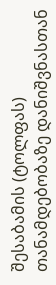შესაბამის (ტოლფას) თანამდებობაზე დანიშვნასთან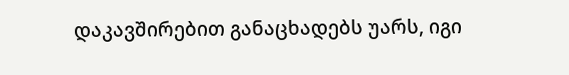დაკავშირებით განაცხადებს უარს, იგი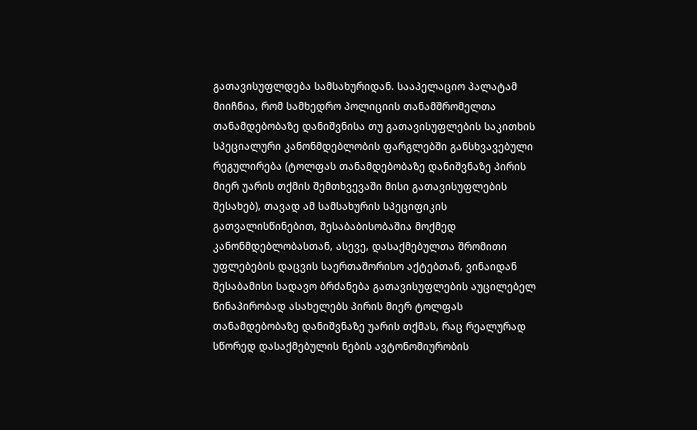გათავისუფლდება სამსახურიდან. სააპელაციო პალატამ მიიჩნია, რომ სამხედრო პოლიციის თანამშრომელთა თანამდებობაზე დანიშვნისა თუ გათავისუფლების საკითხის სპეციალური კანონმდებლობის ფარგლებში განსხვავებული რეგულირება (ტოლფას თანამდებობაზე დანიშვნაზე პირის მიერ უარის თქმის შემთხვევაში მისი გათავისუფლების შესახებ), თავად ამ სამსახურის სპეციფიკის გათვალისწინებით, შესაბაბისობაშია მოქმედ კანონმდებლობასთან, ასევე, დასაქმებულთა შრომითი უფლებების დაცვის საერთაშორისო აქტებთან, ვინაიდან შესაბამისი სადავო ბრძანება გათავისუფლების აუცილებელ წინაპირობად ასახელებს პირის მიერ ტოლფას თანამდებობაზე დანიშვნაზე უარის თქმას, რაც რეალურად სწორედ დასაქმებულის ნების ავტონომიურობის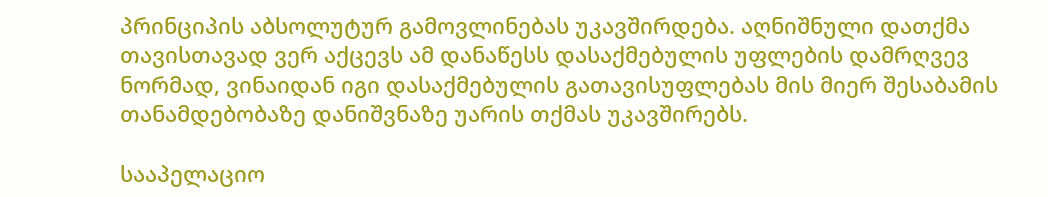პრინციპის აბსოლუტურ გამოვლინებას უკავშირდება. აღნიშნული დათქმა თავისთავად ვერ აქცევს ამ დანაწესს დასაქმებულის უფლების დამრღვევ ნორმად, ვინაიდან იგი დასაქმებულის გათავისუფლებას მის მიერ შესაბამის თანამდებობაზე დანიშვნაზე უარის თქმას უკავშირებს.

სააპელაციო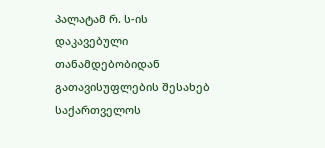პალატამ რ. ს-ის დაკავებული თანამდებობიდან გათავისუფლების შესახებ საქართველოს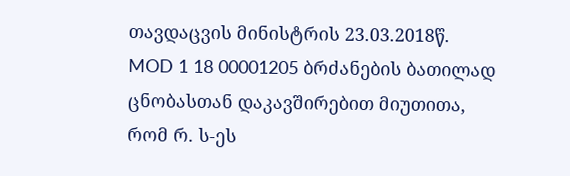თავდაცვის მინისტრის 23.03.2018წ. MOD 1 18 00001205 ბრძანების ბათილად ცნობასთან დაკავშირებით მიუთითა, რომ რ. ს-ეს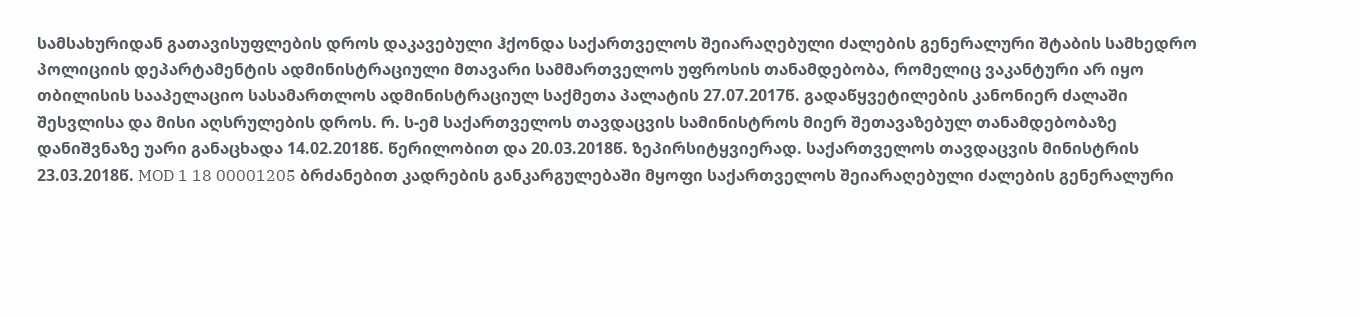სამსახურიდან გათავისუფლების დროს დაკავებული ჰქონდა საქართველოს შეიარაღებული ძალების გენერალური შტაბის სამხედრო პოლიციის დეპარტამენტის ადმინისტრაციული მთავარი სამმართველოს უფროსის თანამდებობა, რომელიც ვაკანტური არ იყო თბილისის სააპელაციო სასამართლოს ადმინისტრაციულ საქმეთა პალატის 27.07.2017წ. გადაწყვეტილების კანონიერ ძალაში შესვლისა და მისი აღსრულების დროს. რ. ს-ემ საქართველოს თავდაცვის სამინისტროს მიერ შეთავაზებულ თანამდებობაზე დანიშვნაზე უარი განაცხადა 14.02.2018წ. წერილობით და 20.03.2018წ. ზეპირსიტყვიერად. საქართველოს თავდაცვის მინისტრის 23.03.2018წ. MOD 1 18 00001205 ბრძანებით კადრების განკარგულებაში მყოფი საქართველოს შეიარაღებული ძალების გენერალური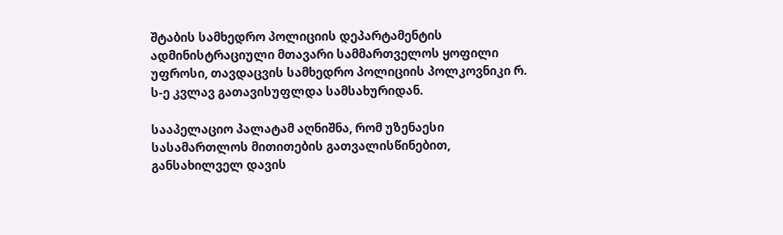შტაბის სამხედრო პოლიციის დეპარტამენტის ადმინისტრაციული მთავარი სამმართველოს ყოფილი უფროსი, თავდაცვის სამხედრო პოლიციის პოლკოვნიკი რ. ს-ე კვლავ გათავისუფლდა სამსახურიდან.

სააპელაციო პალატამ აღნიშნა, რომ უზენაესი სასამართლოს მითითების გათვალისწინებით, განსახილველ დავის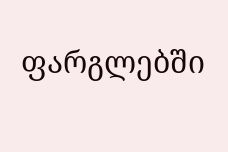ფარგლებში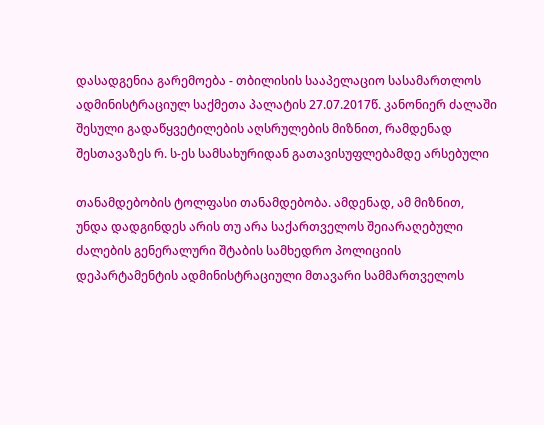დასადგენია გარემოება - თბილისის სააპელაციო სასამართლოს ადმინისტრაციულ საქმეთა პალატის 27.07.2017წ. კანონიერ ძალაში შესული გადაწყვეტილების აღსრულების მიზნით, რამდენად შესთავაზეს რ. ს-ეს სამსახურიდან გათავისუფლებამდე არსებული

თანამდებობის ტოლფასი თანამდებობა. ამდენად, ამ მიზნით, უნდა დადგინდეს არის თუ არა საქართველოს შეიარაღებული ძალების გენერალური შტაბის სამხედრო პოლიციის დეპარტამენტის ადმინისტრაციული მთავარი სამმართველოს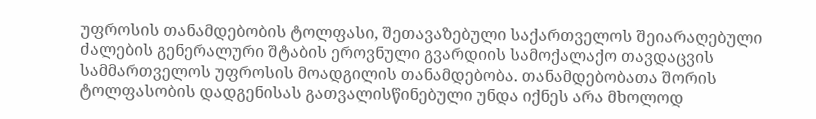უფროსის თანამდებობის ტოლფასი, შეთავაზებული საქართველოს შეიარაღებული ძალების გენერალური შტაბის ეროვნული გვარდიის სამოქალაქო თავდაცვის სამმართველოს უფროსის მოადგილის თანამდებობა. თანამდებობათა შორის ტოლფასობის დადგენისას გათვალისწინებული უნდა იქნეს არა მხოლოდ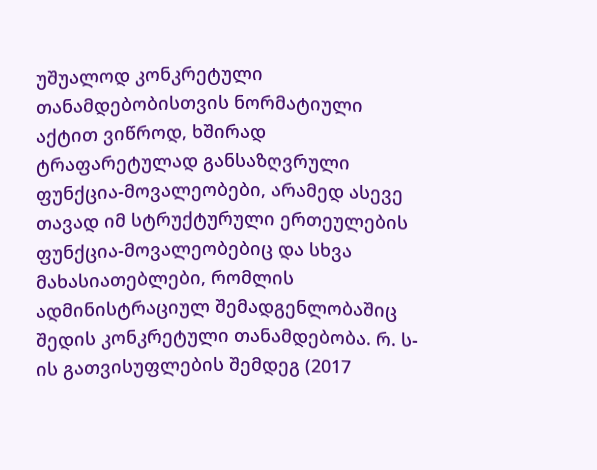უშუალოდ კონკრეტული თანამდებობისთვის ნორმატიული აქტით ვიწროდ, ხშირად ტრაფარეტულად განსაზღვრული ფუნქცია-მოვალეობები, არამედ ასევე თავად იმ სტრუქტურული ერთეულების ფუნქცია-მოვალეობებიც და სხვა მახასიათებლები, რომლის ადმინისტრაციულ შემადგენლობაშიც შედის კონკრეტული თანამდებობა. რ. ს-ის გათვისუფლების შემდეგ (2017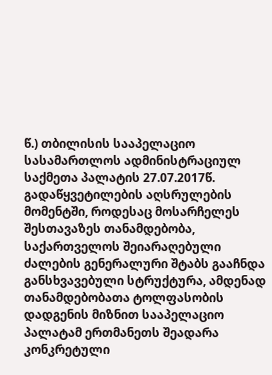წ.) თბილისის სააპელაციო სასამართლოს ადმინისტრაციულ საქმეთა პალატის 27.07.2017წ. გადაწყვეტილების აღსრულების მომენტში, როდესაც მოსარჩელეს შესთავაზეს თანამდებობა, საქართველოს შეიარაღებული ძალების გენერალური შტაბს გააჩნდა განსხვავებული სტრუქტურა, ამდენად თანამდებობათა ტოლფასობის დადგენის მიზნით სააპელაციო პალატამ ერთმანეთს შეადარა კონკრეტული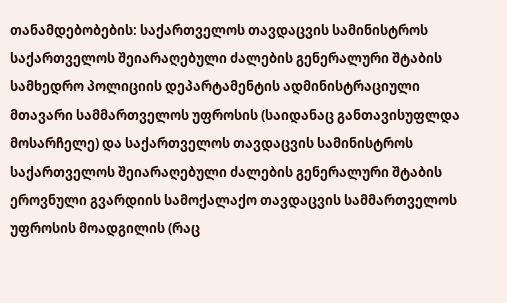თანამდებობების: საქართველოს თავდაცვის სამინისტროს საქართველოს შეიარაღებული ძალების გენერალური შტაბის სამხედრო პოლიციის დეპარტამენტის ადმინისტრაციული მთავარი სამმართველოს უფროსის (საიდანაც განთავისუფლდა მოსარჩელე) და საქართველოს თავდაცვის სამინისტროს საქართველოს შეიარაღებული ძალების გენერალური შტაბის ეროვნული გვარდიის სამოქალაქო თავდაცვის სამმართველოს უფროსის მოადგილის (რაც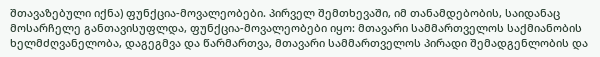შთავაზებული იქნა) ფუნქცია-მოვალეობები. პირველ შემთხევაში, იმ თანამდებობის, საიდანაც მოსარჩელე განთავისუფლდა, ფუნქცია-მოვალეობები იყო: მთავარი სამმართველოს საქმიანობის ხელმძღვანელობა, დაგეგმვა და წარმართვა, მთავარი სამმართველოს პირადი შემადგენლობის და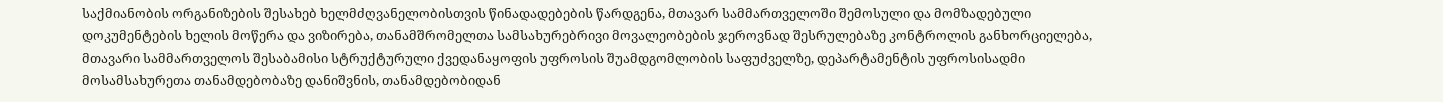საქმიანობის ორგანიზების შესახებ ხელმძღვანელობისთვის წინადადებების წარდგენა, მთავარ სამმართველოში შემოსული და მომზადებული დოკუმენტების ხელის მოწერა და ვიზირება, თანამშრომელთა სამსახურებრივი მოვალეობების ჯეროვნად შესრულებაზე კონტროლის განხორციელება, მთავარი სამმართველოს შესაბამისი სტრუქტურული ქვედანაყოფის უფროსის შუამდგომლობის საფუძველზე, დეპარტამენტის უფროსისადმი მოსამსახურეთა თანამდებობაზე დანიშვნის, თანამდებობიდან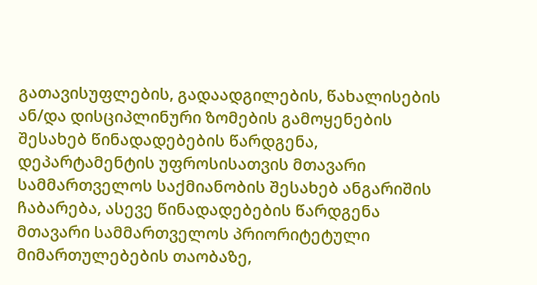გათავისუფლების, გადაადგილების, წახალისების ან/და დისციპლინური ზომების გამოყენების შესახებ წინადადებების წარდგენა, დეპარტამენტის უფროსისათვის მთავარი სამმართველოს საქმიანობის შესახებ ანგარიშის ჩაბარება, ასევე წინადადებების წარდგენა მთავარი სამმართველოს პრიორიტეტული მიმართულებების თაობაზე,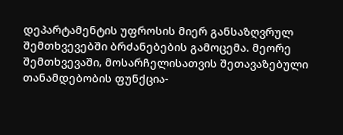დეპარტამენტის უფროსის მიერ განსაზღვრულ შემთხვევებში ბრძანებების გამოცემა. მეორე შემთხვევაში, მოსარჩელისათვის შეთავაზებული თანამდებობის ფუნქცია-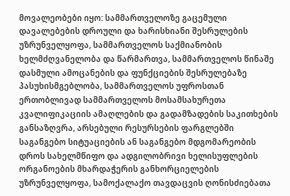მოვალეობები იყო: სამმართველოზე გაცემული დავალებების დროული და ხარისხიანი შესრულების უზრუნველყოფა, სამმართველოს საქმიანობის ხელმძღვანელობა და წარმართვა, სამმართველოს წინაშე დასმული ამოცანების და ფუნქციების შესრულებაზე პასუხისმგებლობა, სამმართველოს უფროსთან ერთობლივად სამმართველოს მოსამსახურეთა კვალიფიკაციის ამაღლების და გადამზადების საკითხების განსაზღვრა, არსებული რესურსების ფარგლებში საგანგებო სიტუაციების ან საგანგებო მდგომარეობის დროს სახელმწიფო და ადგილობრივი ხელისუფლების ორგანოების მხარდაჭერის განხორციელების უზრუნველყოფა, სამოქალაქო თავდაცვის ღონისძიებათა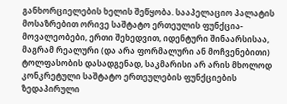განხორციელების ხელის შეწყობა. სააპელაციო პალატის მოსაზრებით ორივე საშტატო ერთეულის ფუნქცია-მოვალეობები, ერთი შეხედვით, იდენტური შინაარსისაა, მაგრამ რეალური (და არა ფორმალური ან მოჩვენებითი) ტოლფასობის დასადგენად, საკმარისი არ არის მხოლოდ კონკრეტული საშტატო ერთეულების ფუნქციების ზედაპირული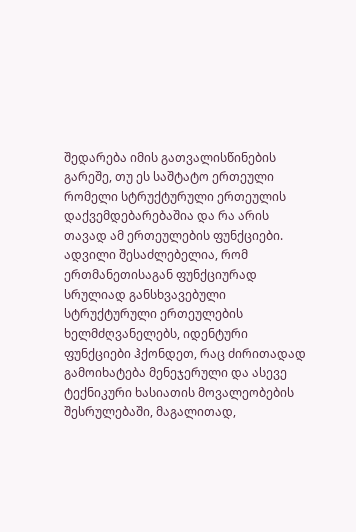შედარება იმის გათვალისწინების გარეშე, თუ ეს საშტატო ერთეული რომელი სტრუქტურული ერთეულის დაქვემდებარებაშია და რა არის თავად ამ ერთეულების ფუნქციები. ადვილი შესაძლებელია, რომ ერთმანეთისაგან ფუნქციურად სრულიად განსხვავებული სტრუქტურული ერთეულების ხელმძღვანელებს, იდენტური ფუნქციები ჰქონდეთ, რაც ძირითადად გამოიხატება მენეჯერული და ასევე ტექნიკური ხასიათის მოვალეობების შესრულებაში, მაგალითად,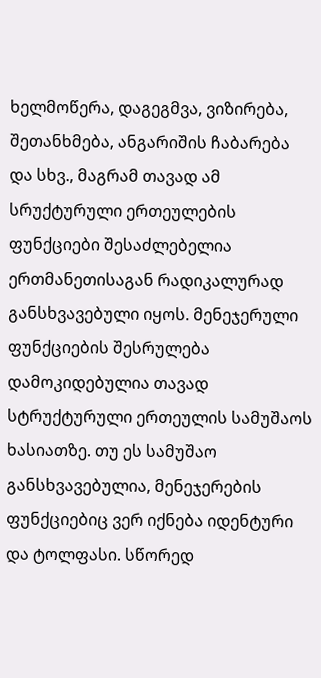ხელმოწერა, დაგეგმვა, ვიზირება, შეთანხმება, ანგარიშის ჩაბარება და სხვ., მაგრამ თავად ამ სრუქტურული ერთეულების ფუნქციები შესაძლებელია ერთმანეთისაგან რადიკალურად განსხვავებული იყოს. მენეჯერული ფუნქციების შესრულება დამოკიდებულია თავად სტრუქტურული ერთეულის სამუშაოს ხასიათზე. თუ ეს სამუშაო განსხვავებულია, მენეჯერების ფუნქციებიც ვერ იქნება იდენტური და ტოლფასი. სწორედ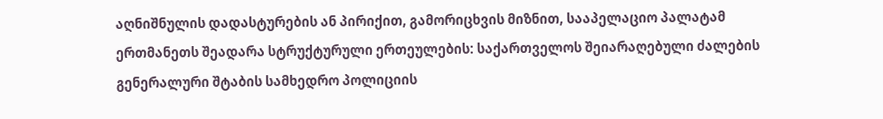აღნიშნულის დადასტურების ან პირიქით, გამორიცხვის მიზნით, სააპელაციო პალატამ ერთმანეთს შეადარა სტრუქტურული ერთეულების: საქართველოს შეიარაღებული ძალების გენერალური შტაბის სამხედრო პოლიციის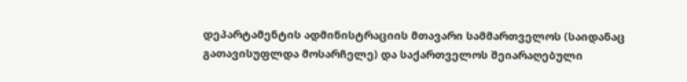დეპარტამენტის ადმინისტრაციის მთავარი სამმართველოს (საიდანაც გათავისუფლდა მოსარჩელე) და საქართველოს შეიარაღებული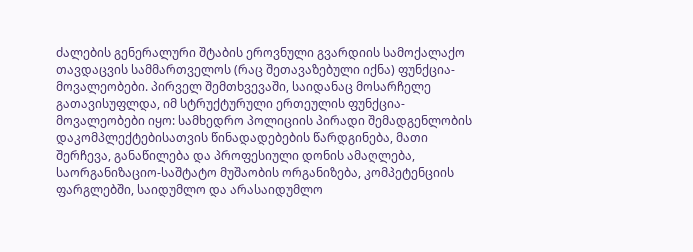ძალების გენერალური შტაბის ეროვნული გვარდიის სამოქალაქო თავდაცვის სამმართველოს (რაც შეთავაზებული იქნა) ფუნქცია-მოვალეობები. პირველ შემთხვევაში, საიდანაც მოსარჩელე გათავისუფლდა, იმ სტრუქტურული ერთეულის ფუნქცია-მოვალეობები იყო: სამხედრო პოლიციის პირადი შემადგენლობის დაკომპლექტებისათვის წინადადებების წარდგინება, მათი შერჩევა, განაწილება და პროფესიული დონის ამაღლება, საორგანიზაციო-საშტატო მუშაობის ორგანიზება, კომპეტენციის ფარგლებში, საიდუმლო და არასაიდუმლო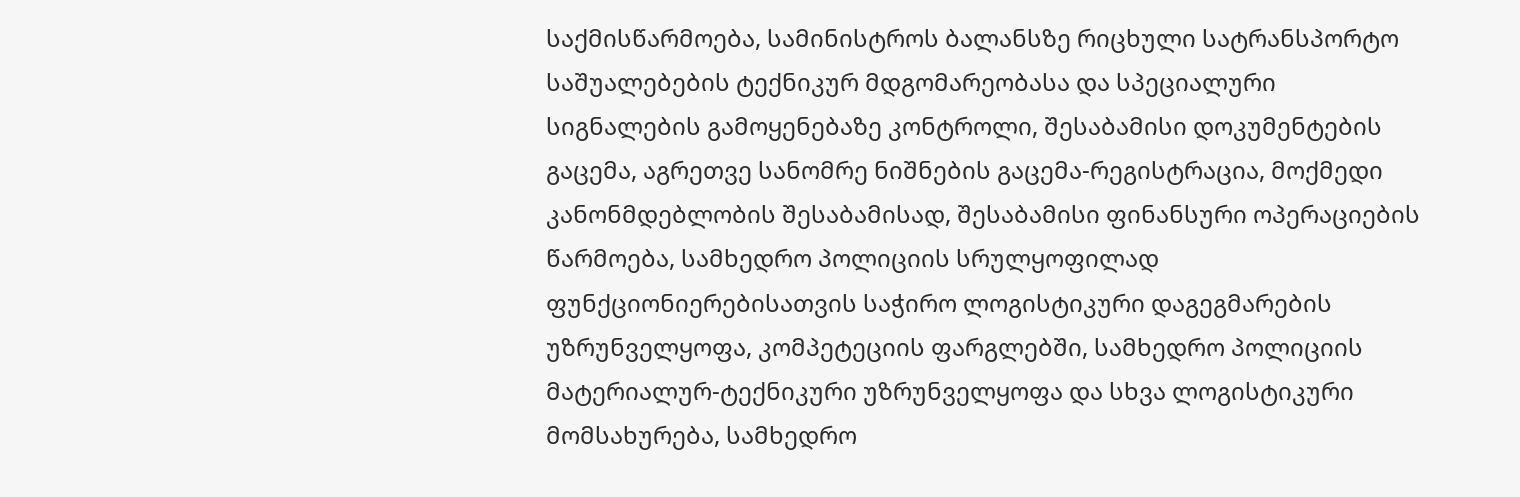საქმისწარმოება, სამინისტროს ბალანსზე რიცხული სატრანსპორტო საშუალებების ტექნიკურ მდგომარეობასა და სპეციალური სიგნალების გამოყენებაზე კონტროლი, შესაბამისი დოკუმენტების გაცემა, აგრეთვე სანომრე ნიშნების გაცემა-რეგისტრაცია, მოქმედი კანონმდებლობის შესაბამისად, შესაბამისი ფინანსური ოპერაციების წარმოება, სამხედრო პოლიციის სრულყოფილად ფუნქციონიერებისათვის საჭირო ლოგისტიკური დაგეგმარების უზრუნველყოფა, კომპეტეციის ფარგლებში, სამხედრო პოლიციის მატერიალურ-ტექნიკური უზრუნველყოფა და სხვა ლოგისტიკური მომსახურება, სამხედრო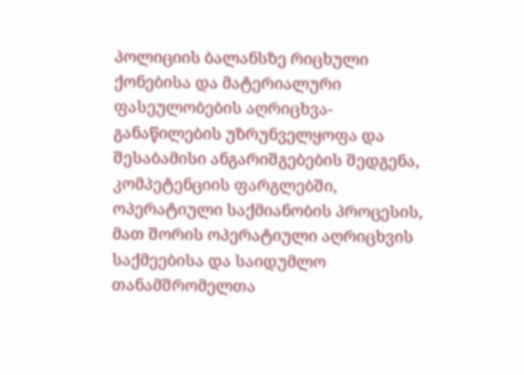პოლიციის ბალანსზე რიცხული ქონებისა და მატერიალური ფასეულობების აღრიცხვა-განაწილების უზრუნველყოფა და შესაბამისი ანგარიშგებების შედგენა, კომპეტენციის ფარგლებში, ოპერატიული საქმიანობის პროცესის, მათ შორის ოპერატიული აღრიცხვის საქმეებისა და საიდუმლო თანამშრომელთა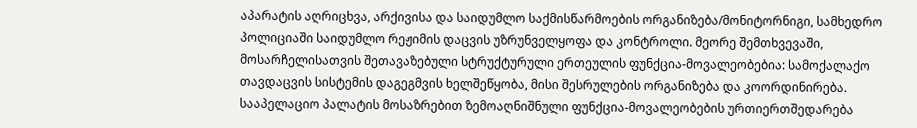აპარატის აღრიცხვა, არქივისა და საიდუმლო საქმისწარმოების ორგანიზება/მონიტორნიგი, სამხედრო პოლიციაში საიდუმლო რეჟიმის დაცვის უზრუნველყოფა და კონტროლი. მეორე შემთხვევაში, მოსარჩელისათვის შეთავაზებული სტრუქტურული ერთეულის ფუნქცია-მოვალეობებია: სამოქალაქო თავდაცვის სისტემის დაგეგმვის ხელშეწყობა, მისი შესრულების ორგანიზება და კოორდინირება. სააპელაციო პალატის მოსაზრებით ზემოაღნიშნული ფუნქცია-მოვალეობების ურთიერთშედარება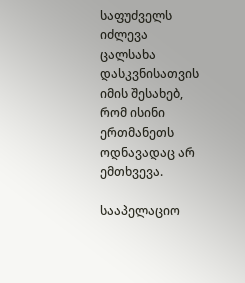საფუძველს იძლევა ცალსახა დასკვნისათვის იმის შესახებ, რომ ისინი ერთმანეთს ოდნავადაც არ ემთხვევა.

სააპელაციო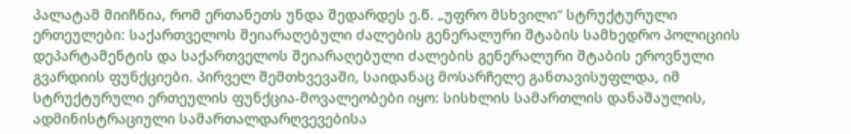პალატამ მიიჩნია, რომ ერთანეთს უნდა შედარდეს ე.წ. „უფრო მსხვილი“ სტრუქტურული ერთეულები: საქართველოს შეიარაღებული ძალების გენერალური შტაბის სამხედრო პოლიციის დეპარტამენტის და საქართველოს შეიარაღებული ძალების გენერალური შტაბის ეროვნული გვარდიის ფუნქციები. პირველ შემთხვევაში, საიდანაც მოსარჩელე განთავისუფლდა, იმ სტრუქტურული ერთეულის ფუნქცია-მოვალეობები იყო: სისხლის სამართლის დანაშაულის, ადმინისტრაციული სამართალდარღვევებისა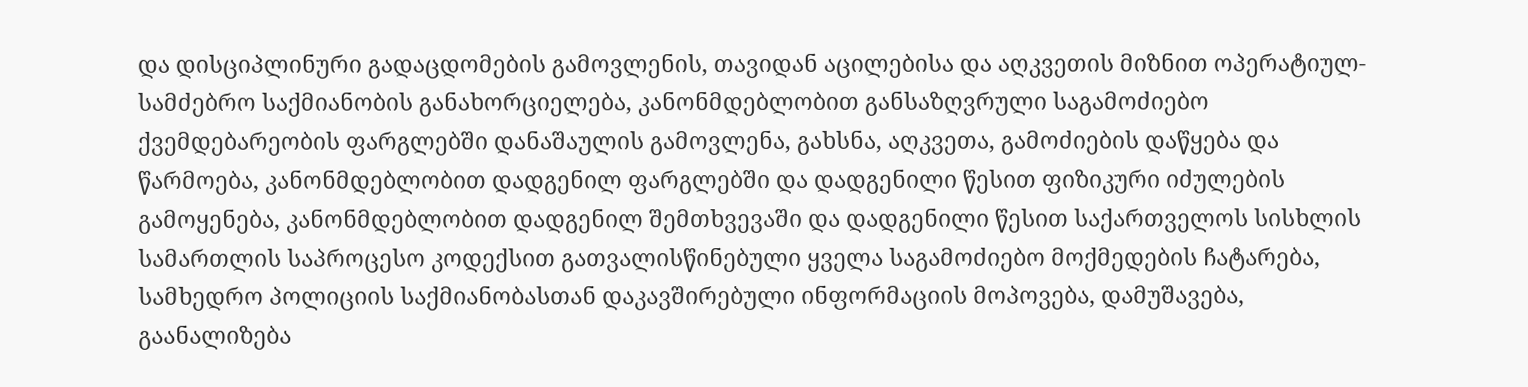და დისციპლინური გადაცდომების გამოვლენის, თავიდან აცილებისა და აღკვეთის მიზნით ოპერატიულ-სამძებრო საქმიანობის განახორციელება, კანონმდებლობით განსაზღვრული საგამოძიებო ქვემდებარეობის ფარგლებში დანაშაულის გამოვლენა, გახსნა, აღკვეთა, გამოძიების დაწყება და წარმოება, კანონმდებლობით დადგენილ ფარგლებში და დადგენილი წესით ფიზიკური იძულების გამოყენება, კანონმდებლობით დადგენილ შემთხვევაში და დადგენილი წესით საქართველოს სისხლის სამართლის საპროცესო კოდექსით გათვალისწინებული ყველა საგამოძიებო მოქმედების ჩატარება, სამხედრო პოლიციის საქმიანობასთან დაკავშირებული ინფორმაციის მოპოვება, დამუშავება, გაანალიზება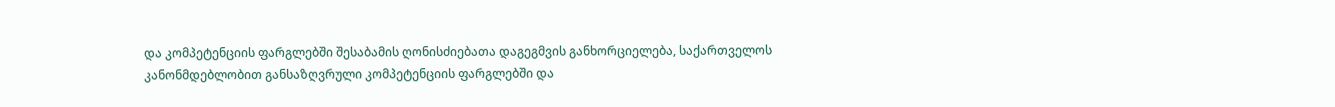და კომპეტენციის ფარგლებში შესაბამის ღონისძიებათა დაგეგმვის განხორციელება, საქართველოს კანონმდებლობით განსაზღვრული კომპეტენციის ფარგლებში და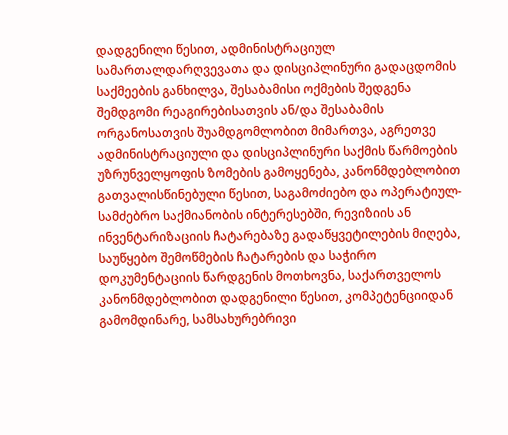დადგენილი წესით, ადმინისტრაციულ სამართალდარღვევათა და დისციპლინური გადაცდომის საქმეების განხილვა, შესაბამისი ოქმების შედგენა შემდგომი რეაგირებისათვის ან/და შესაბამის ორგანოსათვის შუამდგომლობით მიმართვა, აგრეთვე ადმინისტრაციული და დისციპლინური საქმის წარმოების უზრუნველყოფის ზომების გამოყენება, კანონმდებლობით გათვალისწინებული წესით, საგამოძიებო და ოპერატიულ-სამძებრო საქმიანობის ინტერესებში, რევიზიის ან ინვენტარიზაციის ჩატარებაზე გადაწყვეტილების მიღება, საუწყებო შემოწმების ჩატარების და საჭირო დოკუმენტაციის წარდგენის მოთხოვნა, საქართველოს კანონმდებლობით დადგენილი წესით, კომპეტენციიდან გამომდინარე, სამსახურებრივი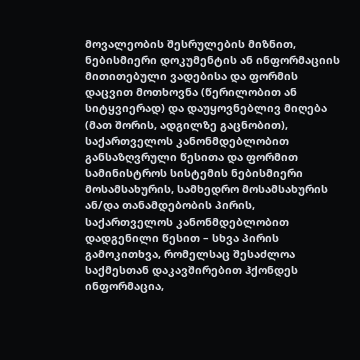მოვალეობის შესრულების მიზნით, ნებისმიერი დოკუმენტის ან ინფორმაციის მითითებული ვადებისა და ფორმის დაცვით მოთხოვნა (წერილობით ან სიტყვიერად) და დაუყოვნებლივ მიღება (მათ შორის, ადგილზე გაცნობით), საქართველოს კანონმდებლობით განსაზღვრული წესითა და ფორმით სამინისტროს სისტემის ნებისმიერი მოსამსახურის, სამხედრო მოსამსახურის ან/და თანამდებობის პირის, საქართველოს კანონმდებლობით დადგენილი წესით – სხვა პირის გამოკითხვა, რომელსაც შესაძლოა საქმესთან დაკავშირებით ჰქონდეს ინფორმაცია,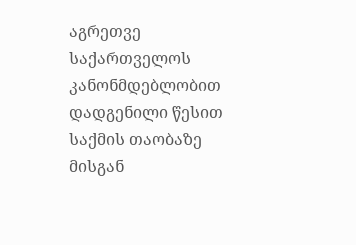აგრეთვე საქართველოს კანონმდებლობით დადგენილი წესით საქმის თაობაზე მისგან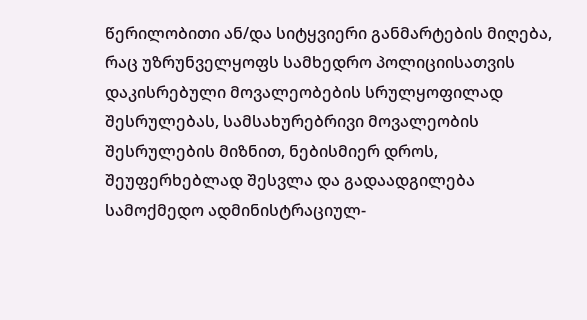წერილობითი ან/და სიტყვიერი განმარტების მიღება, რაც უზრუნველყოფს სამხედრო პოლიციისათვის დაკისრებული მოვალეობების სრულყოფილად შესრულებას, სამსახურებრივი მოვალეობის შესრულების მიზნით, ნებისმიერ დროს, შეუფერხებლად შესვლა და გადაადგილება სამოქმედო ადმინისტრაციულ-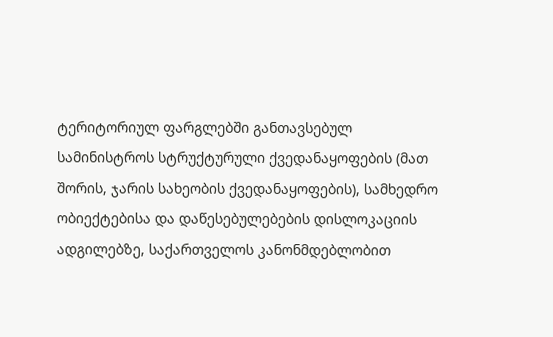ტერიტორიულ ფარგლებში განთავსებულ სამინისტროს სტრუქტურული ქვედანაყოფების (მათ შორის, ჯარის სახეობის ქვედანაყოფების), სამხედრო ობიექტებისა და დაწესებულებების დისლოკაციის ადგილებზე, საქართველოს კანონმდებლობით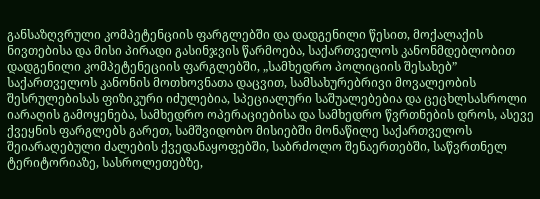განსაზღვრული კომპეტენციის ფარგლებში და დადგენილი წესით, მოქალაქის ნივთებისა და მისი პირადი გასინჯვის წარმოება, საქართველოს კანონმდებლობით დადგენილი კომპეტენეციის ფარგლებში, „სამხედრო პოლიციის შესახებ” საქართველოს კანონის მოთხოვნათა დაცვით, სამსახურებრივი მოვალეობის შესრულებისას ფიზიკური იძულებია, სპეციალური საშუალებებია და ცეცხლსასროლი იარაღის გამოყენება, სამხედრო ოპერაციებისა და სამხედრო წვრთნების დროს, ასევე ქვეყნის ფარგლებს გარეთ, სამშვიდობო მისიებში მონაწილე საქართველოს შეიარაღებული ძალების ქვედანაყოფებში, საბრძოლო შენაერთებში, საწვრთნელ ტერიტორიაზე, სასროლეთებზე,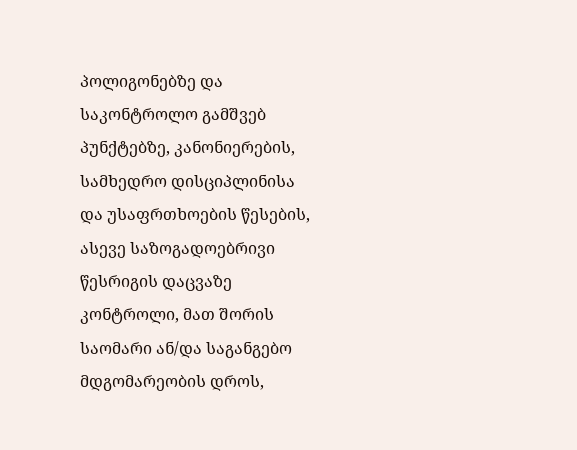პოლიგონებზე და საკონტროლო გამშვებ პუნქტებზე, კანონიერების, სამხედრო დისციპლინისა და უსაფრთხოების წესების, ასევე საზოგადოებრივი წესრიგის დაცვაზე კონტროლი, მათ შორის საომარი ან/და საგანგებო მდგომარეობის დროს,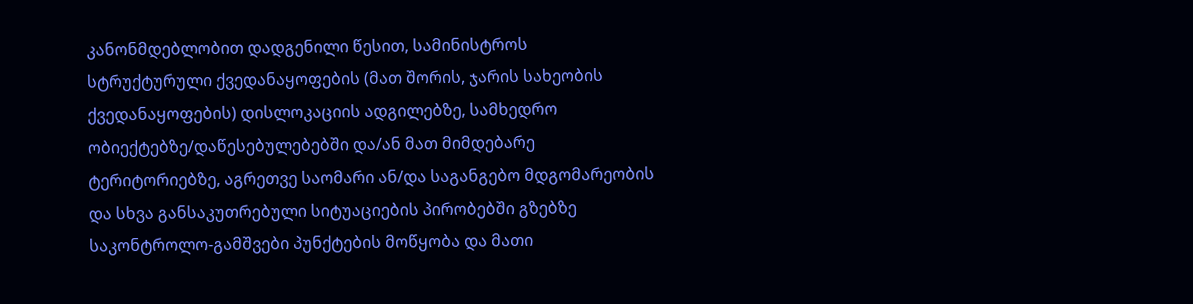კანონმდებლობით დადგენილი წესით, სამინისტროს სტრუქტურული ქვედანაყოფების (მათ შორის, ჯარის სახეობის ქვედანაყოფების) დისლოკაციის ადგილებზე, სამხედრო ობიექტებზე/დაწესებულებებში და/ან მათ მიმდებარე ტერიტორიებზე, აგრეთვე საომარი ან/და საგანგებო მდგომარეობის და სხვა განსაკუთრებული სიტუაციების პირობებში გზებზე საკონტროლო-გამშვები პუნქტების მოწყობა და მათი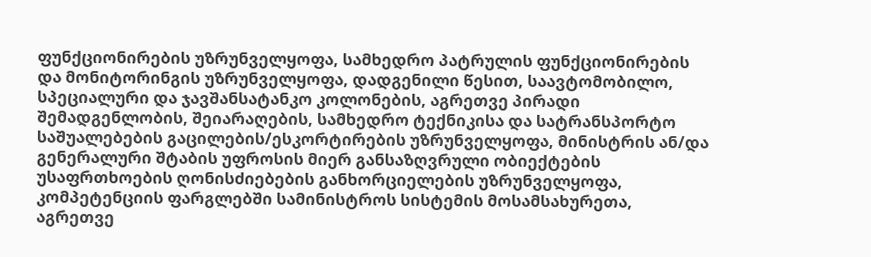ფუნქციონირების უზრუნველყოფა, სამხედრო პატრულის ფუნქციონირების და მონიტორინგის უზრუნველყოფა, დადგენილი წესით, საავტომობილო, სპეციალური და ჯავშანსატანკო კოლონების, აგრეთვე პირადი შემადგენლობის, შეიარაღების, სამხედრო ტექნიკისა და სატრანსპორტო საშუალებების გაცილების/ესკორტირების უზრუნველყოფა, მინისტრის ან/და გენერალური შტაბის უფროსის მიერ განსაზღვრული ობიექტების უსაფრთხოების ღონისძიებების განხორციელების უზრუნველყოფა, კომპეტენციის ფარგლებში სამინისტროს სისტემის მოსამსახურეთა, აგრეთვე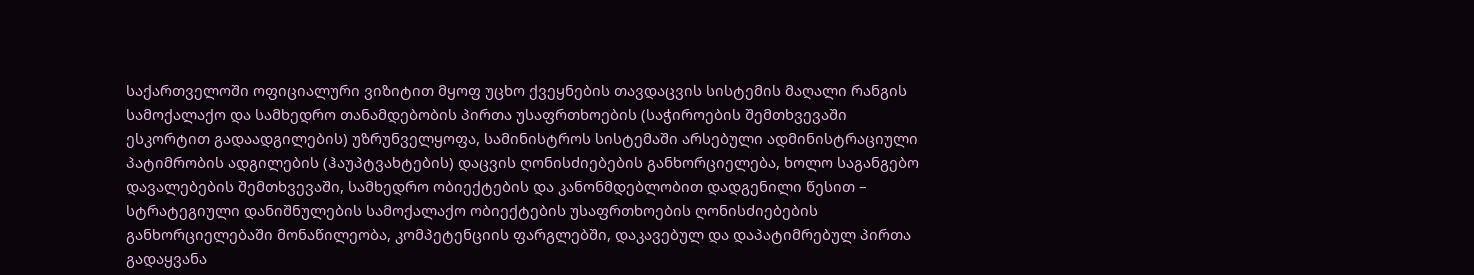საქართველოში ოფიციალური ვიზიტით მყოფ უცხო ქვეყნების თავდაცვის სისტემის მაღალი რანგის სამოქალაქო და სამხედრო თანამდებობის პირთა უსაფრთხოების (საჭიროების შემთხვევაში ესკორტით გადაადგილების) უზრუნველყოფა, სამინისტროს სისტემაში არსებული ადმინისტრაციული პატიმრობის ადგილების (ჰაუპტვახტების) დაცვის ღონისძიებების განხორციელება, ხოლო საგანგებო დავალებების შემთხვევაში, სამხედრო ობიექტების და კანონმდებლობით დადგენილი წესით – სტრატეგიული დანიშნულების სამოქალაქო ობიექტების უსაფრთხოების ღონისძიებების განხორციელებაში მონაწილეობა, კომპეტენციის ფარგლებში, დაკავებულ და დაპატიმრებულ პირთა გადაყვანა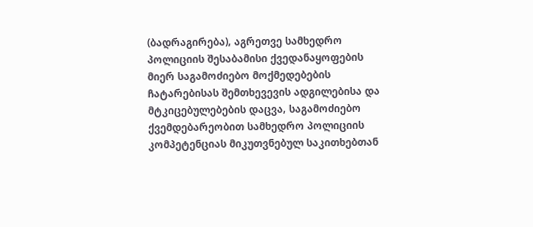(ბადრაგირება), აგრეთვე სამხედრო პოლიციის შესაბამისი ქვედანაყოფების მიერ საგამოძიებო მოქმედებების ჩატარებისას შემთხევევის ადგილებისა და მტკიცებულებების დაცვა, საგამოძიებო ქვემდებარეობით სამხედრო პოლიციის კომპეტენციას მიკუთვნებულ საკითხებთან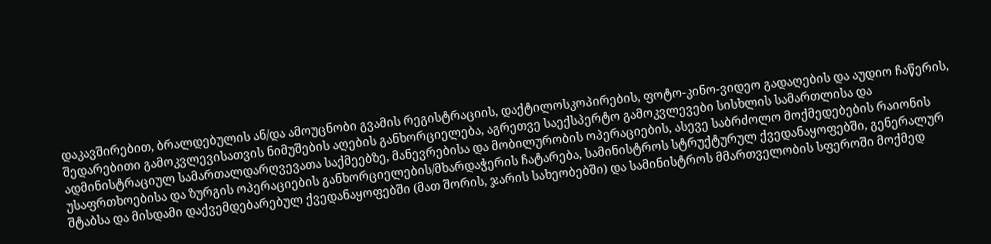დაკავშირებით, ბრალდებულის ან/და ამოუცნობი გვამის რეგისტრაციის, დაქტილოსკოპირების, ფოტო-კინო-ვიდეო გადაღების და აუდიო ჩაწერის, შედარებითი გამოკვლევისათვის ნიმუშების აღების განხორციელება, აგრეთვე საექსპერტო გამოკვლევები სისხლის სამართლისა და ადმინისტრაციულ სამართალდარღვევათა საქმეებზე, მანევრებისა და მობილურობის ოპერაციების, ასევე საბრძოლო მოქმედებების რაიონის უსაფრთხოებისა და ზურგის ოპერაციების განხორციელების/მხარდაჭერის ჩატარება, სამინისტროს სტრუქტურულ ქვედანაყოფებში, გენერალურ შტაბსა და მისდამი დაქვემდებარებულ ქვედანაყოფებში (მათ შორის, ჯარის სახეობებში) და სამინისტროს მმართველობის სფეროში მოქმედ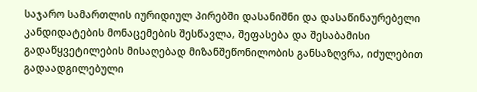საჯარო სამართლის იურიდიულ პირებში დასანიშნი და დასაწინაურებელი კანდიდატების მონაცემების შესწავლა, შეფასება და შესაბამისი გადაწყვეტილების მისაღებად მიზანშეწონილობის განსაზღვრა, იძულებით გადაადგილებული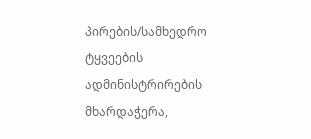პირების/სამხედრო ტყვეების ადმინისტრირების მხარდაჭერა,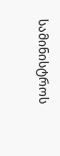სამინისტროს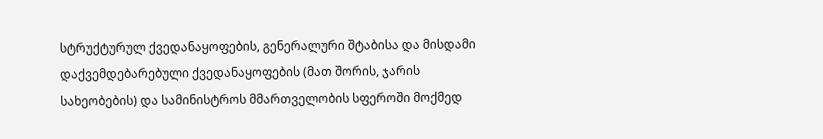სტრუქტურულ ქვედანაყოფების, გენერალური შტაბისა და მისდამი დაქვემდებარებული ქვედანაყოფების (მათ შორის, ჯარის სახეობების) და სამინისტროს მმართველობის სფეროში მოქმედ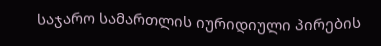საჯარო სამართლის იურიდიული პირების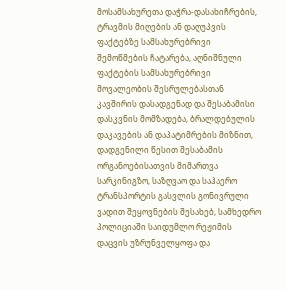მოსამსახურეთა დაჭრა-დასახიჩრების, ტრავმის მიღების ან დაღუპვის ფაქტებზე სამსახურებრივი შემოწმების ჩატარება, აღნიშნული ფაქტების სამსახურებრივი მოვალეობის შესრულებასთან კავშირის დასადგენად და შესაბამისი დასკვნის მომზადება, ბრალდებულის დაკავების ან დაპატიმრების მიზნით, დადგენილი წესით შესაბამის ორგანოებისათვის მიმართვა სარკინიგზო, საზღვაო და საჰაერო ტრანსპორტის გასვლის გონივრული ვადით შეყოვნების შესახებ, სამხედრო პოლიციაში საიდუმლო რეჟიმის დაცვის უზრუნველყოფა და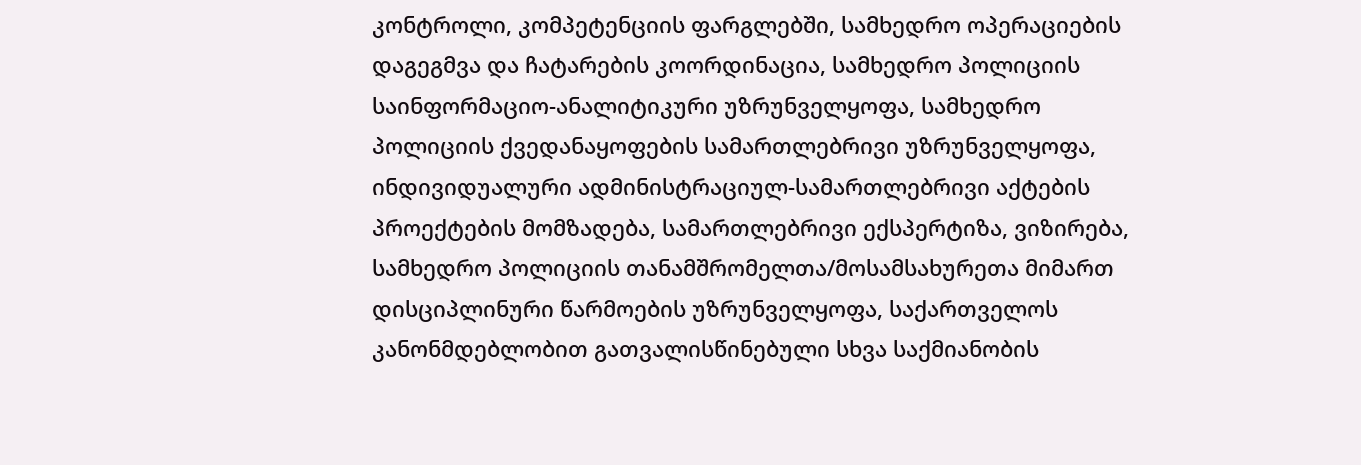კონტროლი, კომპეტენციის ფარგლებში, სამხედრო ოპერაციების დაგეგმვა და ჩატარების კოორდინაცია, სამხედრო პოლიციის საინფორმაციო-ანალიტიკური უზრუნველყოფა, სამხედრო პოლიციის ქვედანაყოფების სამართლებრივი უზრუნველყოფა, ინდივიდუალური ადმინისტრაციულ-სამართლებრივი აქტების პროექტების მომზადება, სამართლებრივი ექსპერტიზა, ვიზირება, სამხედრო პოლიციის თანამშრომელთა/მოსამსახურეთა მიმართ დისციპლინური წარმოების უზრუნველყოფა, საქართველოს კანონმდებლობით გათვალისწინებული სხვა საქმიანობის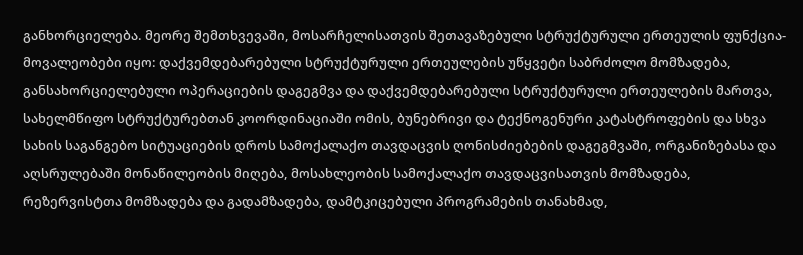განხორციელება. მეორე შემთხვევაში, მოსარჩელისათვის შეთავაზებული სტრუქტურული ერთეულის ფუნქცია-მოვალეობები იყო: დაქვემდებარებული სტრუქტურული ერთეულების უწყვეტი საბრძოლო მომზადება, განსახორციელებული ოპერაციების დაგეგმვა და დაქვემდებარებული სტრუქტურული ერთეულების მართვა, სახელმწიფო სტრუქტურებთან კოორდინაციაში ომის, ბუნებრივი და ტექნოგენური კატასტროფების და სხვა სახის საგანგებო სიტუაციების დროს სამოქალაქო თავდაცვის ღონისძიებების დაგეგმვაში, ორგანიზებასა და აღსრულებაში მონაწილეობის მიღება, მოსახლეობის სამოქალაქო თავდაცვისათვის მომზადება, რეზერვისტთა მომზადება და გადამზადება, დამტკიცებული პროგრამების თანახმად,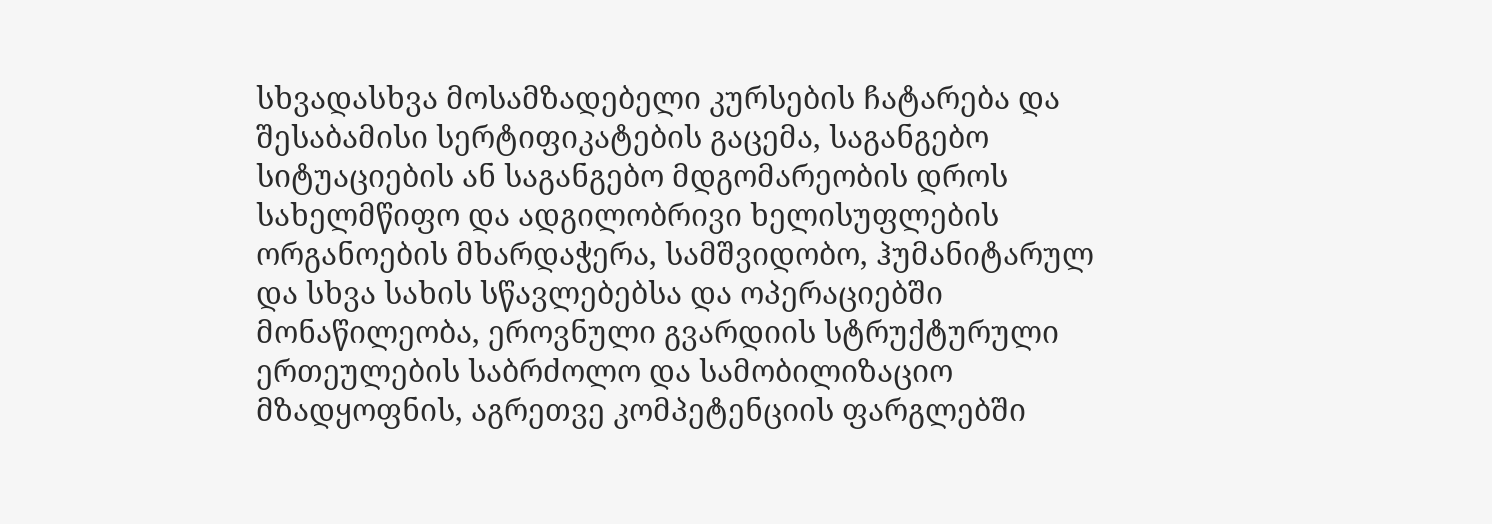სხვადასხვა მოსამზადებელი კურსების ჩატარება და შესაბამისი სერტიფიკატების გაცემა, საგანგებო სიტუაციების ან საგანგებო მდგომარეობის დროს სახელმწიფო და ადგილობრივი ხელისუფლების ორგანოების მხარდაჭერა, სამშვიდობო, ჰუმანიტარულ და სხვა სახის სწავლებებსა და ოპერაციებში მონაწილეობა, ეროვნული გვარდიის სტრუქტურული ერთეულების საბრძოლო და სამობილიზაციო მზადყოფნის, აგრეთვე კომპეტენციის ფარგლებში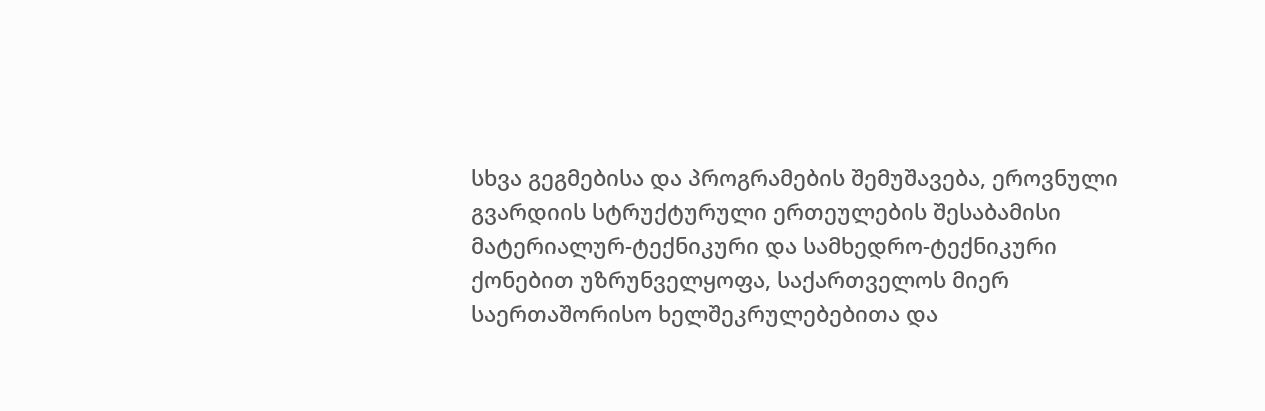სხვა გეგმებისა და პროგრამების შემუშავება, ეროვნული გვარდიის სტრუქტურული ერთეულების შესაბამისი მატერიალურ-ტექნიკური და სამხედრო-ტექნიკური ქონებით უზრუნველყოფა, საქართველოს მიერ საერთაშორისო ხელშეკრულებებითა და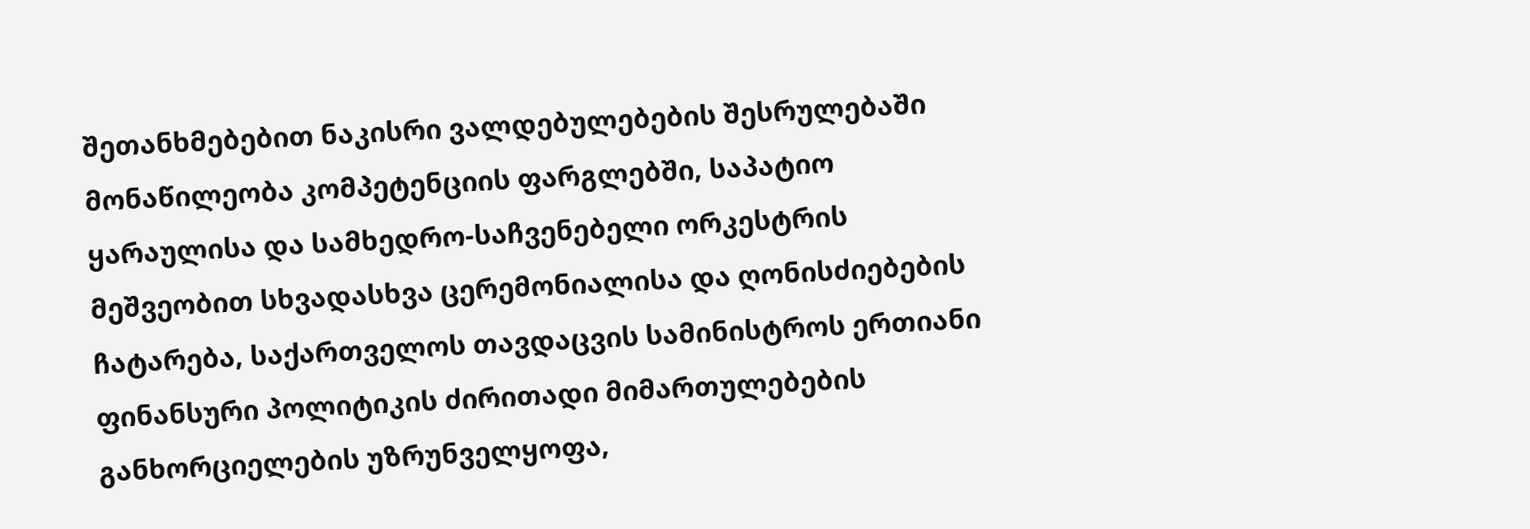შეთანხმებებით ნაკისრი ვალდებულებების შესრულებაში მონაწილეობა კომპეტენციის ფარგლებში, საპატიო ყარაულისა და სამხედრო-საჩვენებელი ორკესტრის მეშვეობით სხვადასხვა ცერემონიალისა და ღონისძიებების ჩატარება, საქართველოს თავდაცვის სამინისტროს ერთიანი ფინანსური პოლიტიკის ძირითადი მიმართულებების განხორციელების უზრუნველყოფა,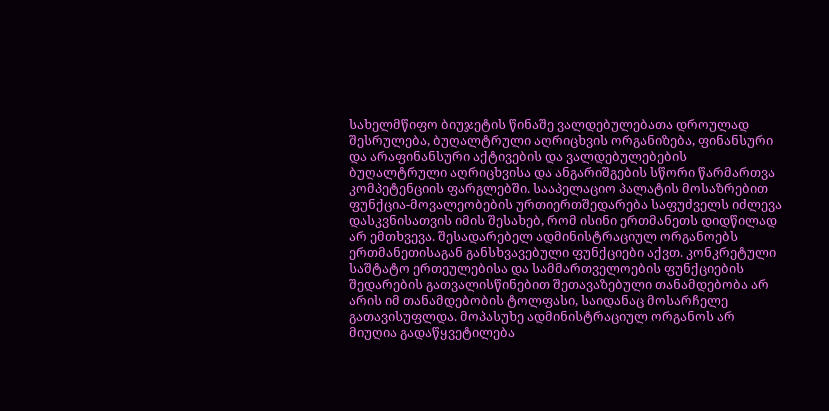სახელმწიფო ბიუჯეტის წინაშე ვალდებულებათა დროულად შესრულება, ბუღალტრული აღრიცხვის ორგანიზება, ფინანსური და არაფინანსური აქტივების და ვალდებულებების ბუღალტრული აღრიცხვისა და ანგარიშგების სწორი წარმართვა კომპეტენციის ფარგლებში. სააპელაციო პალატის მოსაზრებით ფუნქცია-მოვალეობების ურთიერთშედარება საფუძველს იძლევა დასკვნისათვის იმის შესახებ, რომ ისინი ერთმანეთს დიდწილად არ ემთხვევა. შესადარებელ ადმინისტრაციულ ორგანოებს ერთმანეთისაგან განსხვავებული ფუნქციები აქვთ. კონკრეტული საშტატო ერთეულებისა და სამმართველოების ფუნქციების შედარების გათვალისწინებით შეთავაზებული თანამდებობა არ არის იმ თანამდებობის ტოლფასი, საიდანაც მოსარჩელე გათავისუფლდა. მოპასუხე ადმინისტრაციულ ორგანოს არ მიუღია გადაწყვეტილება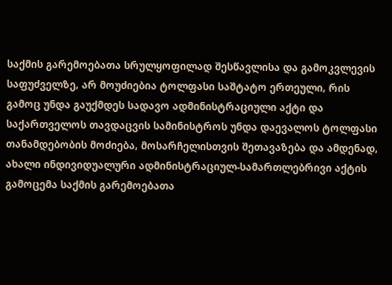საქმის გარემოებათა სრულყოფილად შესწავლისა და გამოკვლევის საფუძველზე, არ მოუძიებია ტოლფასი საშტატო ერთეული, რის გამოც უნდა გაუქმდეს სადავო ადმინისტრაციული აქტი და საქართველოს თავდაცვის სამინისტროს უნდა დაევალოს ტოლფასი თანამდებობის მოძიება, მოსარჩელისთვის შეთავაზება და ამდენად, ახალი ინდივიდუალური ადმინისტრაციულ-სამართლებრივი აქტის გამოცემა საქმის გარემოებათა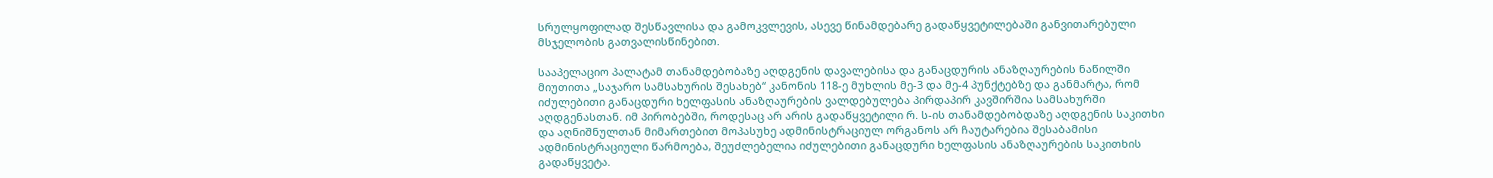სრულყოფილად შესწავლისა და გამოკვლევის, ასევე წინამდებარე გადაწყვეტილებაში განვითარებული მსჯელობის გათვალისწინებით.

სააპელაციო პალატამ თანამდებობაზე აღდგენის დავალებისა და განაცდურის ანაზღაურების ნაწილში მიუთითა „საჯარო სამსახურის შესახებ“ კანონის 118-ე მუხლის მე-3 და მე-4 პუნქტებზე და განმარტა, რომ იძულებითი განაცდური ხელფასის ანაზღაურების ვალდებულება პირდაპირ კავშირშია სამსახურში აღდგენასთან. იმ პირობებში, როდესაც არ არის გადაწყვეტილი რ. ს-ის თანამდებობდაზე აღდგენის საკითხი და აღნიშნულთან მიმართებით მოპასუხე ადმინისტრაციულ ორგანოს არ ჩაუტარებია შესაბამისი ადმინისტრაციული წარმოება, შეუძლებელია იძულებითი განაცდური ხელფასის ანაზღაურების საკითხის გადაწყვეტა.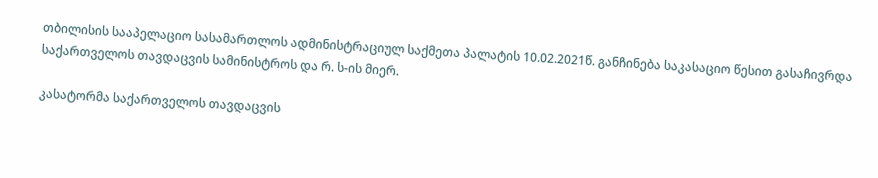თბილისის სააპელაციო სასამართლოს ადმინისტრაციულ საქმეთა პალატის 10.02.2021წ. განჩინება საკასაციო წესით გასაჩივრდა საქართველოს თავდაცვის სამინისტროს და რ. ს-ის მიერ.

კასატორმა საქართველოს თავდაცვის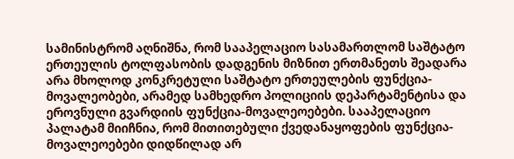სამინისტრომ აღნიშნა, რომ სააპელაციო სასამართლომ საშტატო ერთეულის ტოლფასობის დადგენის მიზნით ერთმანეთს შეადარა არა მხოლოდ კონკრეტული საშტატო ერთეულების ფუნქცია-მოვალეობები, არამედ სამხედრო პოლიციის დეპარტამენტისა და ეროვნული გვარდიის ფუნქცია-მოვალეოებები. სააპელაციო პალატამ მიიჩნია, რომ მითითებული ქვედანაყოფების ფუნქცია-მოვალეოებები დიდწილად არ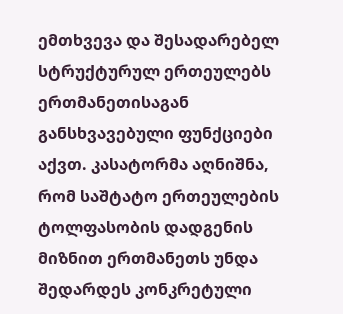ემთხვევა და შესადარებელ სტრუქტურულ ერთეულებს ერთმანეთისაგან განსხვავებული ფუნქციები აქვთ. კასატორმა აღნიშნა, რომ საშტატო ერთეულების ტოლფასობის დადგენის მიზნით ერთმანეთს უნდა შედარდეს კონკრეტული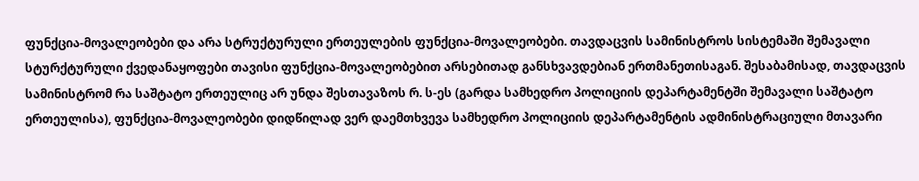ფუნქცია-მოვალეობები და არა სტრუქტურული ერთეულების ფუნქცია-მოვალეობები. თავდაცვის სამინისტროს სისტემაში შემავალი სტურქტურული ქვედანაყოფები თავისი ფუნქცია-მოვალეობებით არსებითად განსხვავდებიან ერთმანეთისაგან. შესაბამისად, თავდაცვის სამინისტრომ რა საშტატო ერთეულიც არ უნდა შესთავაზოს რ. ს-ეს (გარდა სამხედრო პოლიციის დეპარტამენტში შემავალი საშტატო ერთეულისა), ფუნქცია-მოვალეობები დიდწილად ვერ დაემთხვევა სამხედრო პოლიციის დეპარტამენტის ადმინისტრაციული მთავარი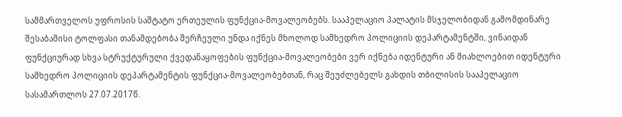სამმართველოს უფროსის საშტატო ერთეულის ფუნქცია-მოვალეობებს. სააპელაციო პალატის მსჯელობიდან გამომდინარე შესაბამისი ტოლფასი თანამდებობა შერჩეული უნდა იქნეს მხოლოდ სამხედრო პოლიციის დეპარტამენტში, ვინაიდან ფუნქციურად სხვა სტრუქტურული ქვედანაყოფების ფუნქცია-მოვალეობები ვერ იქნება იდენტური ან მიახლოებით იდენტური სამხედრო პოლიციის დეპარტამენტის ფუნქცია-მოვალეობებთან, რაც შეუძლებელს გახდის თბილისის სააპელაციო სასამართლოს 27.07.2017წ.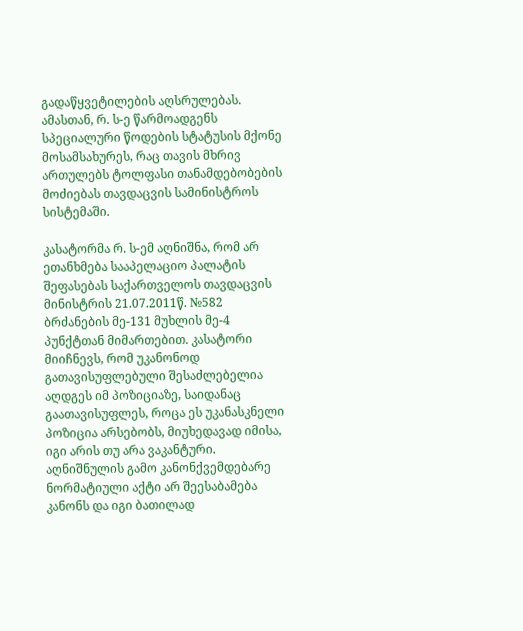გადაწყვეტილების აღსრულებას. ამასთან, რ. ს-ე წარმოადგენს სპეციალური წოდების სტატუსის მქონე მოსამსახურეს, რაც თავის მხრივ ართულებს ტოლფასი თანამდებობების მოძიებას თავდაცვის სამინისტროს სისტემაში.

კასატორმა რ. ს-ემ აღნიშნა, რომ არ ეთანხმება სააპელაციო პალატის შეფასებას საქართველოს თავდაცვის მინისტრის 21.07.2011წ. №582 ბრძანების მე-131 მუხლის მე-4 პუნქტთან მიმართებით. კასატორი მიიჩნევს, რომ უკანონოდ გათავისუფლებული შესაძლებელია აღდგეს იმ პოზიციაზე, საიდანაც გაათავისუფლეს, როცა ეს უკანასკნელი პოზიცია არსებობს, მიუხედავად იმისა, იგი არის თუ არა ვაკანტური. აღნიშნულის გამო კანონქვემდებარე ნორმატიული აქტი არ შეესაბამება კანონს და იგი ბათილად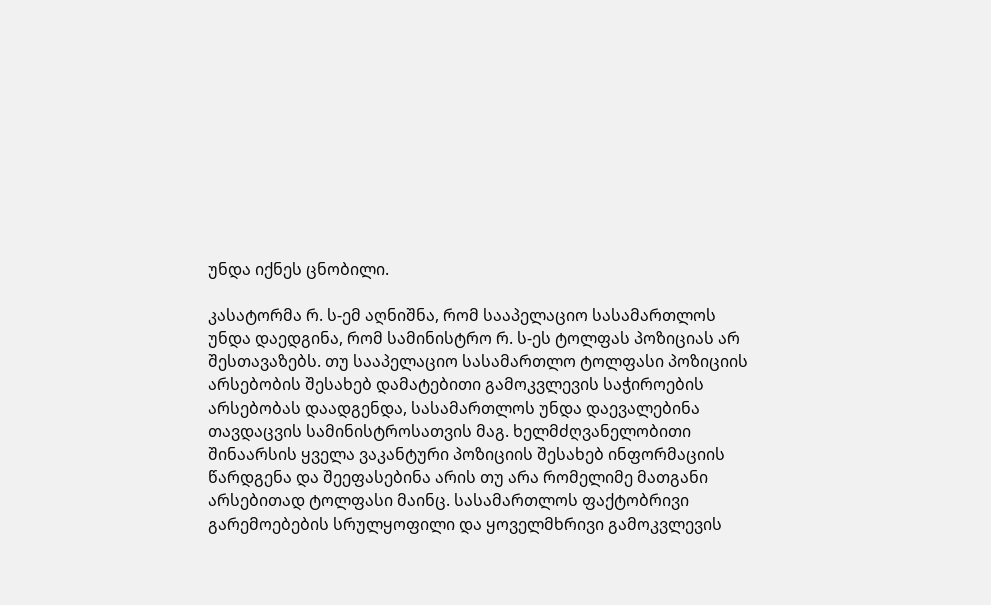უნდა იქნეს ცნობილი.

კასატორმა რ. ს-ემ აღნიშნა, რომ სააპელაციო სასამართლოს უნდა დაედგინა, რომ სამინისტრო რ. ს-ეს ტოლფას პოზიციას არ შესთავაზებს. თუ სააპელაციო სასამართლო ტოლფასი პოზიციის არსებობის შესახებ დამატებითი გამოკვლევის საჭიროების არსებობას დაადგენდა, სასამართლოს უნდა დაევალებინა თავდაცვის სამინისტროსათვის მაგ. ხელმძღვანელობითი შინაარსის ყველა ვაკანტური პოზიციის შესახებ ინფორმაციის წარდგენა და შეეფასებინა არის თუ არა რომელიმე მათგანი არსებითად ტოლფასი მაინც. სასამართლოს ფაქტობრივი გარემოებების სრულყოფილი და ყოველმხრივი გამოკვლევის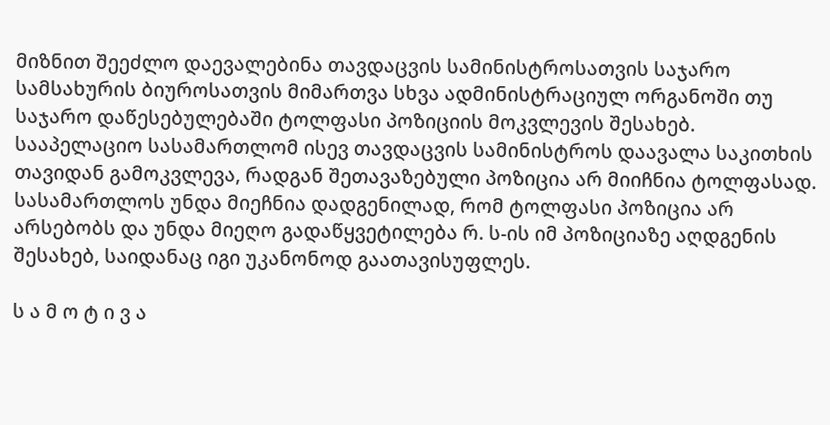მიზნით შეეძლო დაევალებინა თავდაცვის სამინისტროსათვის საჯარო სამსახურის ბიუროსათვის მიმართვა სხვა ადმინისტრაციულ ორგანოში თუ საჯარო დაწესებულებაში ტოლფასი პოზიციის მოკვლევის შესახებ. სააპელაციო სასამართლომ ისევ თავდაცვის სამინისტროს დაავალა საკითხის თავიდან გამოკვლევა, რადგან შეთავაზებული პოზიცია არ მიიჩნია ტოლფასად. სასამართლოს უნდა მიეჩნია დადგენილად, რომ ტოლფასი პოზიცია არ არსებობს და უნდა მიეღო გადაწყვეტილება რ. ს-ის იმ პოზიციაზე აღდგენის შესახებ, საიდანაც იგი უკანონოდ გაათავისუფლეს.

ს ა მ ო ტ ი ვ ა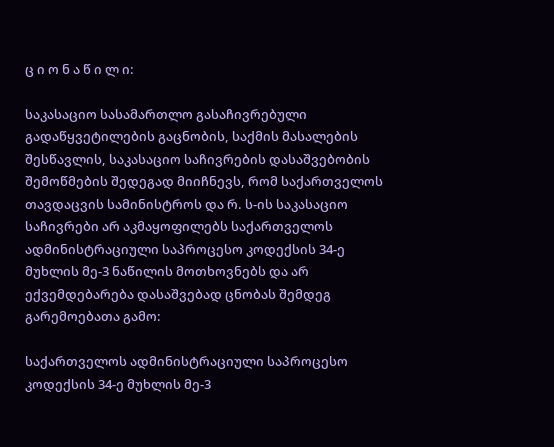ც ი ო ნ ა წ ი ლ ი:

საკასაციო სასამართლო გასაჩივრებული გადაწყვეტილების გაცნობის, საქმის მასალების შესწავლის, საკასაციო საჩივრების დასაშვებობის შემოწმების შედეგად მიიჩნევს, რომ საქართველოს თავდაცვის სამინისტროს და რ. ს-ის საკასაციო საჩივრები არ აკმაყოფილებს საქართველოს ადმინისტრაციული საპროცესო კოდექსის 34-ე მუხლის მე-3 ნაწილის მოთხოვნებს და არ ექვემდებარება დასაშვებად ცნობას შემდეგ გარემოებათა გამო:

საქართველოს ადმინისტრაციული საპროცესო კოდექსის 34-ე მუხლის მე-3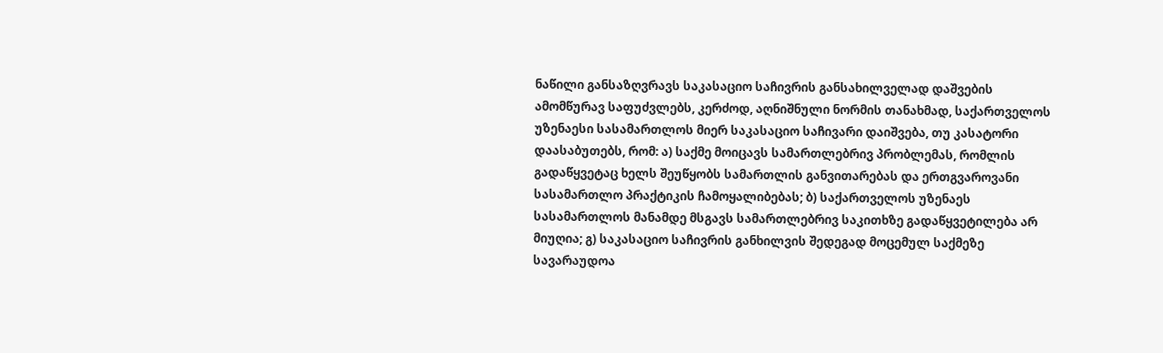ნაწილი განსაზღვრავს საკასაციო საჩივრის განსახილველად დაშვების ამომწურავ საფუძვლებს, კერძოდ, აღნიშნული ნორმის თანახმად, საქართველოს უზენაესი სასამართლოს მიერ საკასაციო საჩივარი დაიშვება, თუ კასატორი დაასაბუთებს, რომ: ა) საქმე მოიცავს სამართლებრივ პრობლემას, რომლის გადაწყვეტაც ხელს შეუწყობს სამართლის განვითარებას და ერთგვაროვანი სასამართლო პრაქტიკის ჩამოყალიბებას; ბ) საქართველოს უზენაეს სასამართლოს მანამდე მსგავს სამართლებრივ საკითხზე გადაწყვეტილება არ მიუღია; გ) საკასაციო საჩივრის განხილვის შედეგად მოცემულ საქმეზე სავარაუდოა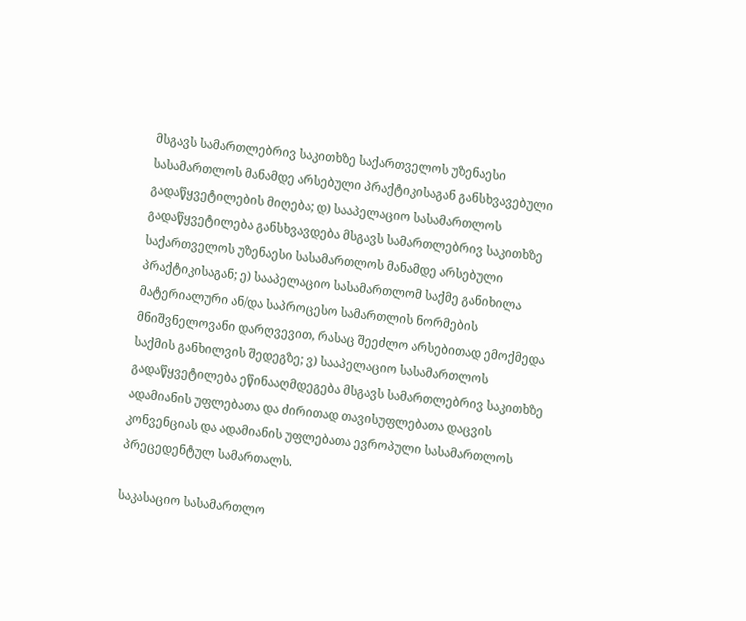მსგავს სამართლებრივ საკითხზე საქართველოს უზენაესი სასამართლოს მანამდე არსებული პრაქტიკისაგან განსხვავებული გადაწყვეტილების მიღება; დ) სააპელაციო სასამართლოს გადაწყვეტილება განსხვავდება მსგავს სამართლებრივ საკითხზე საქართველოს უზენაესი სასამართლოს მანამდე არსებული პრაქტიკისაგან; ე) სააპელაციო სასამართლომ საქმე განიხილა მატერიალური ან/და საპროცესო სამართლის ნორმების მნიშვნელოვანი დარღვევით, რასაც შეეძლო არსებითად ემოქმედა საქმის განხილვის შედეგზე; ვ) სააპელაციო სასამართლოს გადაწყვეტილება ეწინააღმდეგება მსგავს სამართლებრივ საკითხზე ადამიანის უფლებათა და ძირითად თავისუფლებათა დაცვის კონვენციას და ადამიანის უფლებათა ევროპული სასამართლოს პრეცედენტულ სამართალს.

საკასაციო სასამართლო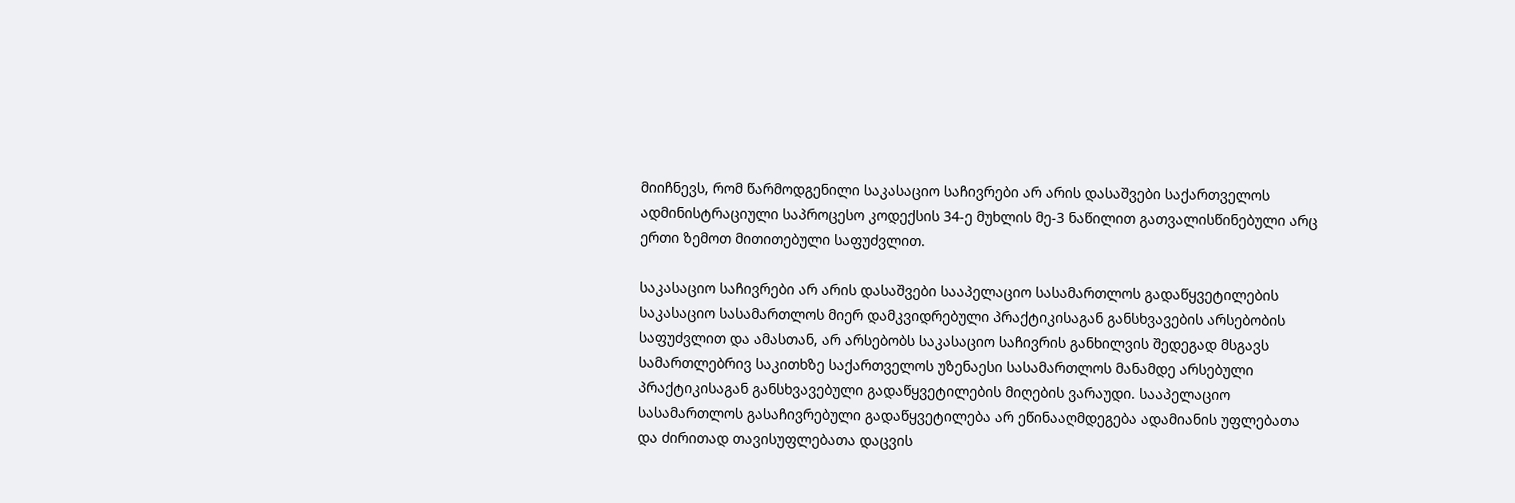მიიჩნევს, რომ წარმოდგენილი საკასაციო საჩივრები არ არის დასაშვები საქართველოს ადმინისტრაციული საპროცესო კოდექსის 34-ე მუხლის მე-3 ნაწილით გათვალისწინებული არც ერთი ზემოთ მითითებული საფუძვლით.

საკასაციო საჩივრები არ არის დასაშვები სააპელაციო სასამართლოს გადაწყვეტილების საკასაციო სასამართლოს მიერ დამკვიდრებული პრაქტიკისაგან განსხვავების არსებობის საფუძვლით და ამასთან, არ არსებობს საკასაციო საჩივრის განხილვის შედეგად მსგავს სამართლებრივ საკითხზე საქართველოს უზენაესი სასამართლოს მანამდე არსებული პრაქტიკისაგან განსხვავებული გადაწყვეტილების მიღების ვარაუდი. სააპელაციო სასამართლოს გასაჩივრებული გადაწყვეტილება არ ეწინააღმდეგება ადამიანის უფლებათა და ძირითად თავისუფლებათა დაცვის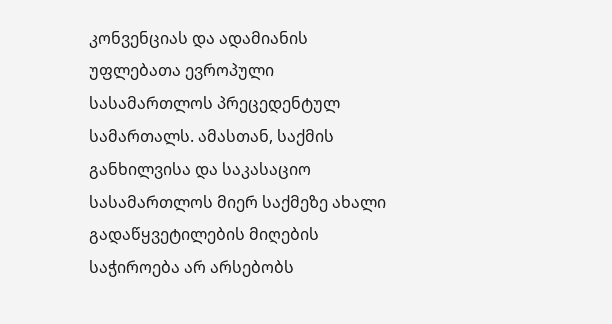კონვენციას და ადამიანის უფლებათა ევროპული სასამართლოს პრეცედენტულ სამართალს. ამასთან, საქმის განხილვისა და საკასაციო სასამართლოს მიერ საქმეზე ახალი გადაწყვეტილების მიღების საჭიროება არ არსებობს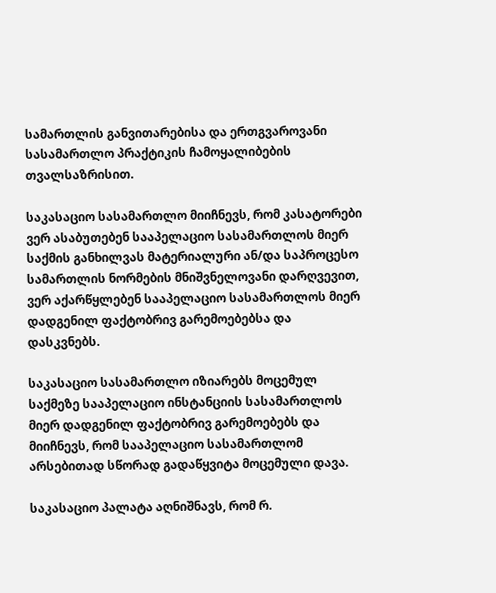სამართლის განვითარებისა და ერთგვაროვანი სასამართლო პრაქტიკის ჩამოყალიბების თვალსაზრისით.

საკასაციო სასამართლო მიიჩნევს, რომ კასატორები ვერ ასაბუთებენ სააპელაციო სასამართლოს მიერ საქმის განხილვას მატერიალური ან/და საპროცესო სამართლის ნორმების მნიშვნელოვანი დარღვევით, ვერ აქარწყლებენ სააპელაციო სასამართლოს მიერ დადგენილ ფაქტობრივ გარემოებებსა და დასკვნებს.

საკასაციო სასამართლო იზიარებს მოცემულ საქმეზე სააპელაციო ინსტანციის სასამართლოს მიერ დადგენილ ფაქტობრივ გარემოებებს და მიიჩნევს, რომ სააპელაციო სასამართლომ არსებითად სწორად გადაწყვიტა მოცემული დავა.

საკასაციო პალატა აღნიშნავს, რომ რ.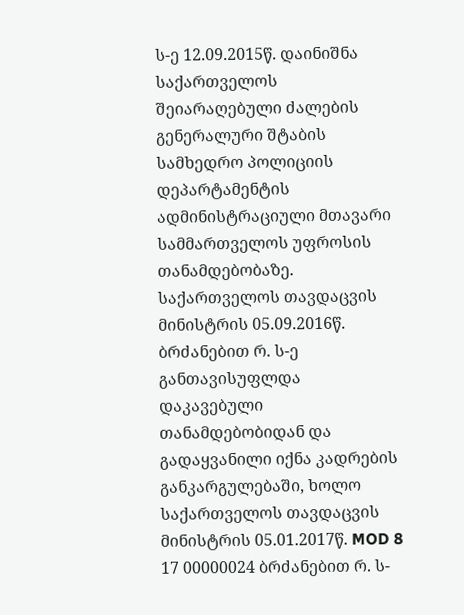ს-ე 12.09.2015წ. დაინიშნა საქართველოს შეიარაღებული ძალების გენერალური შტაბის სამხედრო პოლიციის დეპარტამენტის ადმინისტრაციული მთავარი სამმართველოს უფროსის თანამდებობაზე. საქართველოს თავდაცვის მინისტრის 05.09.2016წ. ბრძანებით რ. ს-ე განთავისუფლდა დაკავებული თანამდებობიდან და გადაყვანილი იქნა კადრების განკარგულებაში, ხოლო საქართველოს თავდაცვის მინისტრის 05.01.2017წ. MOD 8 17 00000024 ბრძანებით რ. ს-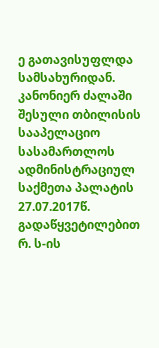ე გათავისუფლდა სამსახურიდან. კანონიერ ძალაში შესული თბილისის სააპელაციო სასამართლოს ადმინისტრაციულ საქმეთა პალატის 27.07.2017წ. გადაწყვეტილებით რ. ს-ის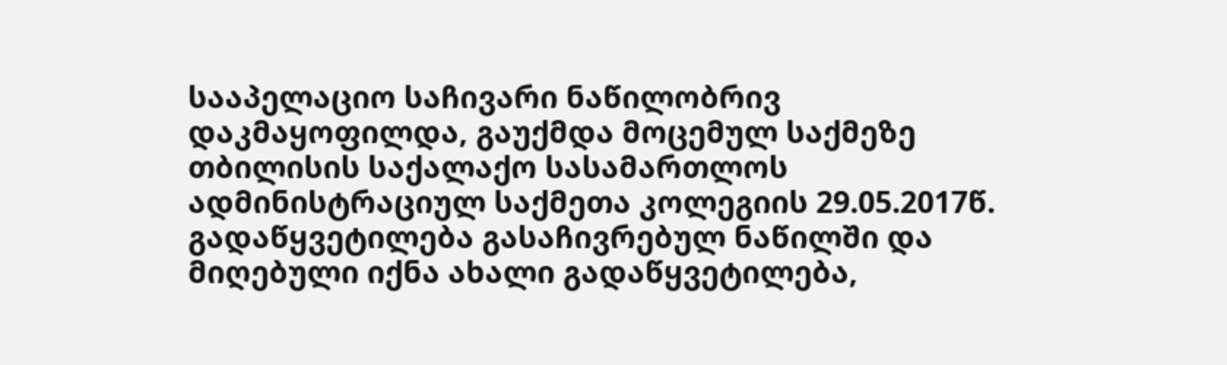სააპელაციო საჩივარი ნაწილობრივ დაკმაყოფილდა, გაუქმდა მოცემულ საქმეზე თბილისის საქალაქო სასამართლოს ადმინისტრაციულ საქმეთა კოლეგიის 29.05.2017წ. გადაწყვეტილება გასაჩივრებულ ნაწილში და მიღებული იქნა ახალი გადაწყვეტილება,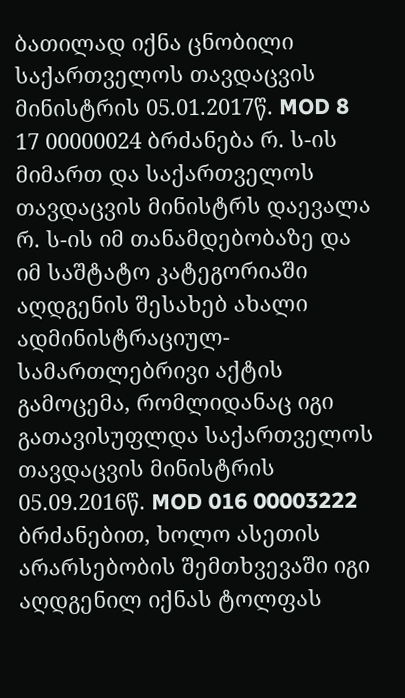ბათილად იქნა ცნობილი საქართველოს თავდაცვის მინისტრის 05.01.2017წ. MOD 8 17 00000024 ბრძანება რ. ს-ის მიმართ და საქართველოს თავდაცვის მინისტრს დაევალა რ. ს-ის იმ თანამდებობაზე და იმ საშტატო კატეგორიაში აღდგენის შესახებ ახალი ადმინისტრაციულ-სამართლებრივი აქტის გამოცემა, რომლიდანაც იგი გათავისუფლდა საქართველოს თავდაცვის მინისტრის 05.09.2016წ. MOD 016 00003222 ბრძანებით, ხოლო ასეთის არარსებობის შემთხვევაში იგი აღდგენილ იქნას ტოლფას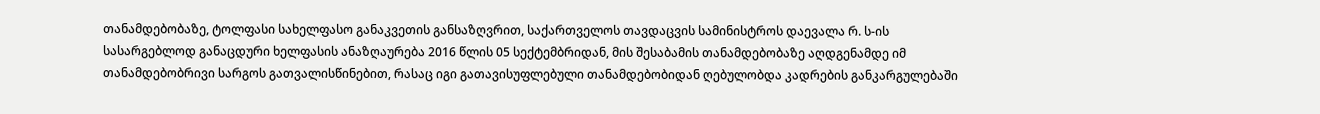თანამდებობაზე, ტოლფასი სახელფასო განაკვეთის განსაზღვრით, საქართველოს თავდაცვის სამინისტროს დაევალა რ. ს-ის სასარგებლოდ განაცდური ხელფასის ანაზღაურება 2016 წლის 05 სექტემბრიდან, მის შესაბამის თანამდებობაზე აღდგენამდე იმ თანამდებობრივი სარგოს გათვალისწინებით, რასაც იგი გათავისუფლებული თანამდებობიდან ღებულობდა კადრების განკარგულებაში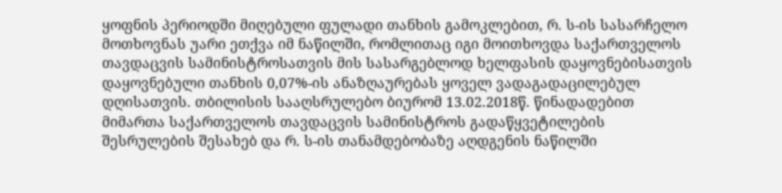ყოფნის პერიოდში მიღებული ფულადი თანხის გამოკლებით, რ. ს-ის სასარჩელო მოთხოვნას უარი ეთქვა იმ ნაწილში, რომლითაც იგი მოითხოვდა საქართველოს თავდაცვის სამინისტროსათვის მის სასარგებლოდ ხელფასის დაყოვნებისათვის დაყოვნებული თანხის 0,07%-ის ანაზღაურებას ყოველ ვადაგადაცილებულ დღისათვის. თბილისის სააღსრულებო ბიურომ 13.02.2018წ. წინადადებით მიმართა საქართველოს თავდაცვის სამინისტროს გადაწყვეტილების შესრულების შესახებ და რ. ს-ის თანამდებობაზე აღდგენის ნაწილში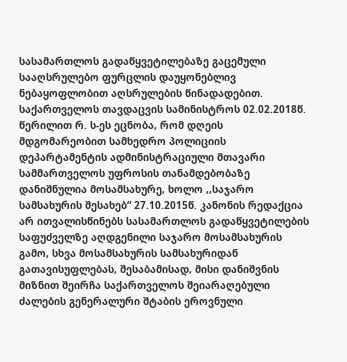სასამართლოს გადაწყვეტილებაზე გაცემული სააღსრულებო ფურცლის დაუყონებლივ ნებაყოფლობით აღსრულების წინადადებით. საქართველოს თავდაცვის სამინისტროს 02.02.2018წ. წერილით რ. ს-ეს ეცნობა, რომ დღეის მდგომარეობით სამხედრო პოლიციის დეპარტამენტის ადმინისტრაციული მთავარი სამმართველოს უფროსის თანამდებობაზე დანიშნულია მოსამსახურე, ხოლო ,,საჯარო სამსახურის შესახებ“ 27.10.2015წ. კანონის რედაქცია არ ითვალისწინებს სასამართლოს გადაწყვეტილების საფუძველზე აღდგენილი საჯარო მოსამსახურის გამო, სხვა მოსამსახურის სამსახურიდან გათავისუფლებას, შესაბამისად, მისი დანიშვნის მიზნით შეირჩა საქართველოს შეიარაღებული ძალების გენერალური შტაბის ეროვნული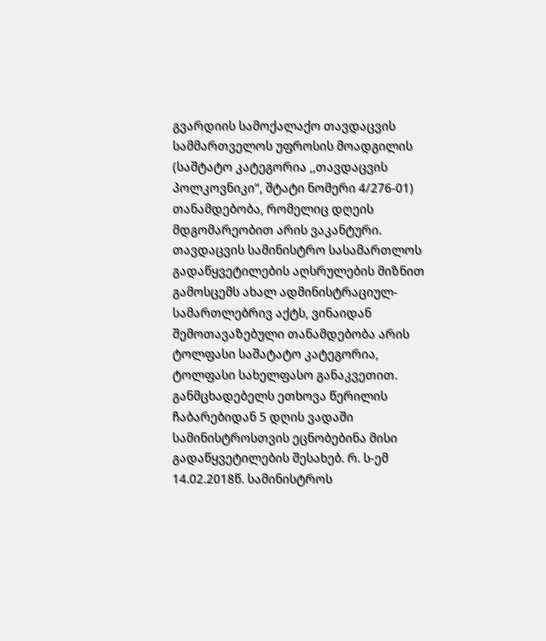გვარდიის სამოქალაქო თავდაცვის სამმართველოს უფროსის მოადგილის (საშტატო კატეგორია ,,თავდაცვის პოლკოვნიკი“, შტატი ნომერი 4/276-01) თანამდებობა, რომელიც დღეის მდგომარეობით არის ვაკანტური. თავდაცვის სამინისტრო სასამართლოს გადაწყვეტილების აღსრულების მიზნით გამოსცემს ახალ ადმინისტრაციულ-სამართლებრივ აქტს, ვინაიდან შემოთავაზებული თანამდებობა არის ტოლფასი საშატატო კატეგორია, ტოლფასი სახელფასო განაკვეთით. განმცხადებელს ეთხოვა წერილის ჩაბარებიდან 5 დღის ვადაში სამინისტროსთვის ეცნობებინა მისი გადაწყვეტილების შესახებ. რ. ს-ემ 14.02.2018წ. სამინისტროს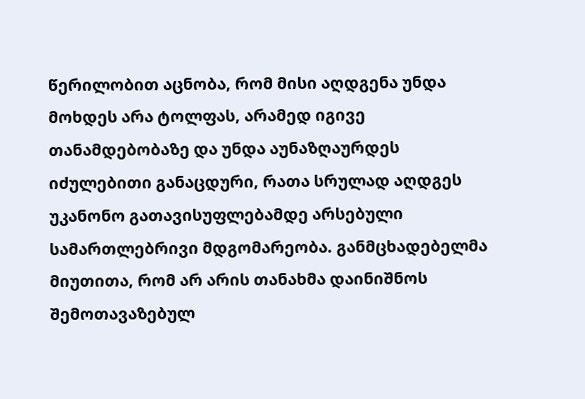წერილობით აცნობა, რომ მისი აღდგენა უნდა მოხდეს არა ტოლფას, არამედ იგივე თანამდებობაზე და უნდა აუნაზღაურდეს იძულებითი განაცდური, რათა სრულად აღდგეს უკანონო გათავისუფლებამდე არსებული სამართლებრივი მდგომარეობა. განმცხადებელმა მიუთითა, რომ არ არის თანახმა დაინიშნოს შემოთავაზებულ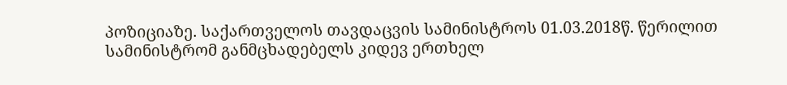პოზიციაზე. საქართველოს თავდაცვის სამინისტროს 01.03.2018წ. წერილით სამინისტრომ განმცხადებელს კიდევ ერთხელ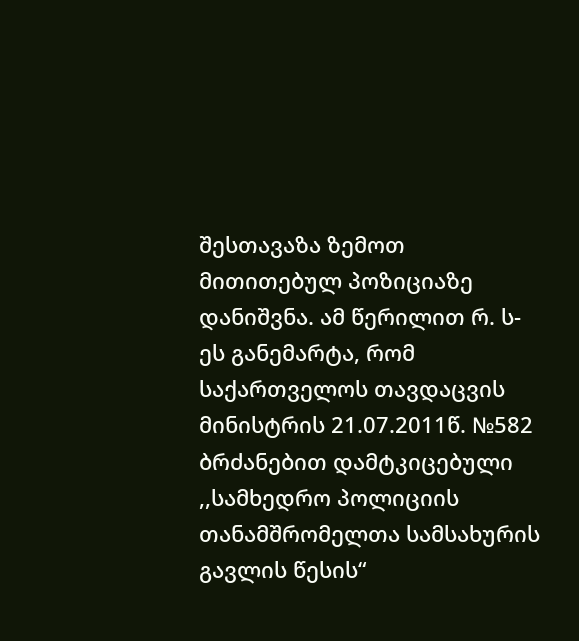შესთავაზა ზემოთ მითითებულ პოზიციაზე დანიშვნა. ამ წერილით რ. ს-ეს განემარტა, რომ საქართველოს თავდაცვის მინისტრის 21.07.2011წ. №582 ბრძანებით დამტკიცებული ,,სამხედრო პოლიციის თანამშრომელთა სამსახურის გავლის წესის“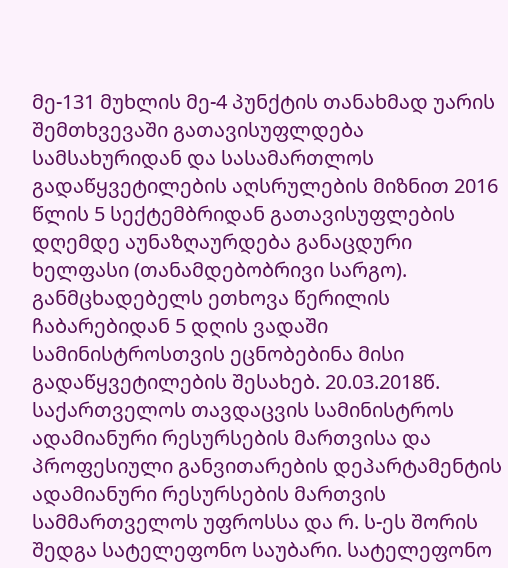მე-131 მუხლის მე-4 პუნქტის თანახმად უარის შემთხვევაში გათავისუფლდება სამსახურიდან და სასამართლოს გადაწყვეტილების აღსრულების მიზნით 2016 წლის 5 სექტემბრიდან გათავისუფლების დღემდე აუნაზღაურდება განაცდური ხელფასი (თანამდებობრივი სარგო). განმცხადებელს ეთხოვა წერილის ჩაბარებიდან 5 დღის ვადაში სამინისტროსთვის ეცნობებინა მისი გადაწყვეტილების შესახებ. 20.03.2018წ. საქართველოს თავდაცვის სამინისტროს ადამიანური რესურსების მართვისა და პროფესიული განვითარების დეპარტამენტის ადამიანური რესურსების მართვის სამმართველოს უფროსსა და რ. ს-ეს შორის შედგა სატელეფონო საუბარი. სატელეფონო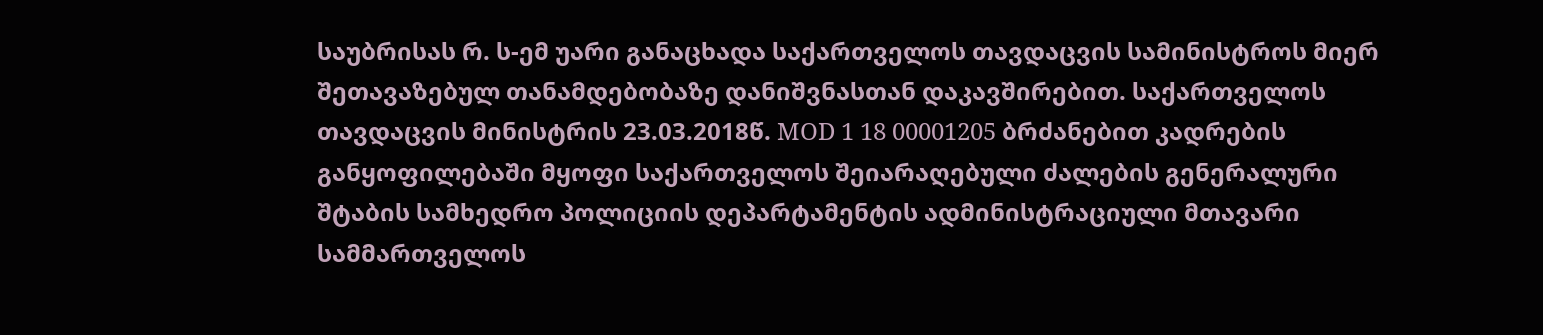საუბრისას რ. ს-ემ უარი განაცხადა საქართველოს თავდაცვის სამინისტროს მიერ შეთავაზებულ თანამდებობაზე დანიშვნასთან დაკავშირებით. საქართველოს თავდაცვის მინისტრის 23.03.2018წ. MOD 1 18 00001205 ბრძანებით კადრების განყოფილებაში მყოფი საქართველოს შეიარაღებული ძალების გენერალური შტაბის სამხედრო პოლიციის დეპარტამენტის ადმინისტრაციული მთავარი სამმართველოს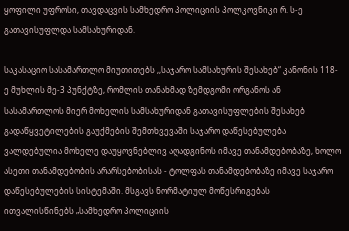ყოფილი უფროსი, თავდაცვის სამხედრო პოლიციის პოლკოვნიკი რ. ს-ე გათავისუფლდა სამსახურიდან.

საკასაციო სასამართლო მიუთითებს ,,საჯარო სამსახურის შესახებ“ კანონის 118-ე მუხლის მე-3 პუნქტზე, რომლის თანახმად ზემდგომი ორგანოს ან სასამართლოს მიერ მოხელის სამსახურიდან გათავისუფლების შესახებ გადაწყვეტილების გაუქმების შემთხვევაში საჯარო დაწესებულება ვალდებულია მოხელე დაუყოვნებლივ აღადგინოს იმავე თანამდებობაზე, ხოლო ასეთი თანამდებობის არარსებობისას - ტოლფას თანამდებობაზე იმავე საჯარო დაწესებულების სისტემაში. მსგავს ნორმატიულ მოწესრიგებას ითვალისწინებს „სამხედრო პოლიციის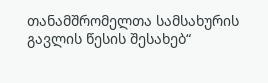თანამშრომელთა სამსახურის გავლის წესის შესახებ“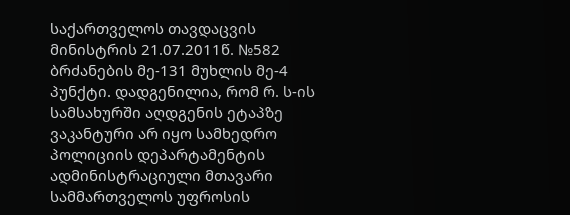საქართველოს თავდაცვის მინისტრის 21.07.2011წ. №582 ბრძანების მე-131 მუხლის მე-4 პუნქტი. დადგენილია, რომ რ. ს-ის სამსახურში აღდგენის ეტაპზე ვაკანტური არ იყო სამხედრო პოლიციის დეპარტამენტის ადმინისტრაციული მთავარი სამმართველოს უფროსის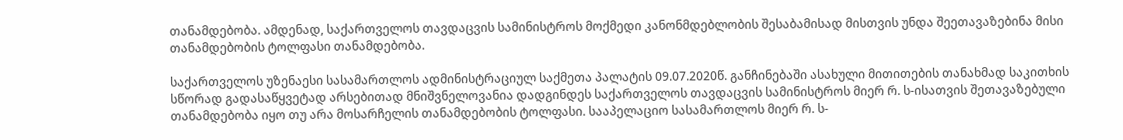თანამდებობა. ამდენად, საქართველოს თავდაცვის სამინისტროს მოქმედი კანონმდებლობის შესაბამისად მისთვის უნდა შეეთავაზებინა მისი თანამდებობის ტოლფასი თანამდებობა.

საქართველოს უზენაესი სასამართლოს ადმინისტრაციულ საქმეთა პალატის 09.07.2020წ. განჩინებაში ასახული მითითების თანახმად საკითხის სწორად გადასაწყვეტად არსებითად მნიშვნელოვანია დადგინდეს საქართველოს თავდაცვის სამინისტროს მიერ რ. ს-ისათვის შეთავაზებული თანამდებობა იყო თუ არა მოსარჩელის თანამდებობის ტოლფასი. სააპელაციო სასამართლოს მიერ რ. ს-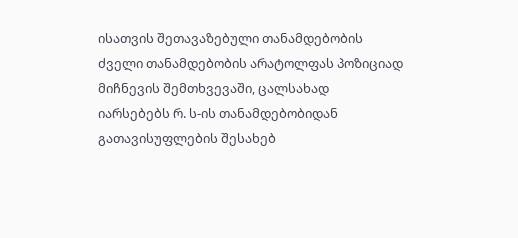ისათვის შეთავაზებული თანამდებობის ძველი თანამდებობის არატოლფას პოზიციად მიჩნევის შემთხვევაში, ცალსახად იარსებებს რ. ს-ის თანამდებობიდან გათავისუფლების შესახებ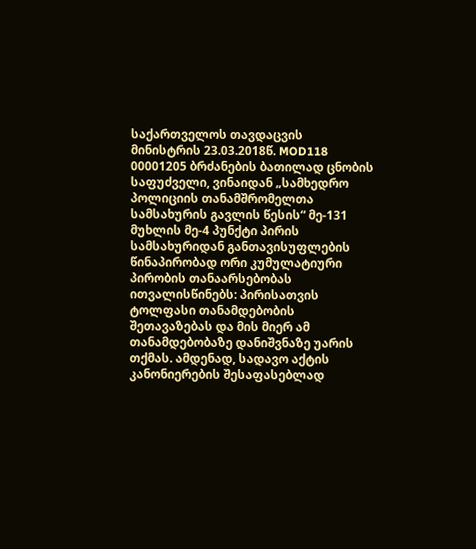საქართველოს თავდაცვის მინისტრის 23.03.2018წ. MOD118 00001205 ბრძანების ბათილად ცნობის საფუძველი, ვინაიდან „სამხედრო პოლიციის თანამშრომელთა სამსახურის გავლის წესის“ მე-131 მუხლის მე-4 პუნქტი პირის სამსახურიდან განთავისუფლების წინაპირობად ორი კუმულატიური პირობის თანაარსებობას ითვალისწინებს: პირისათვის ტოლფასი თანამდებობის შეთავაზებას და მის მიერ ამ თანამდებობაზე დანიშვნაზე უარის თქმას. ამდენად, სადავო აქტის კანონიერების შესაფასებლად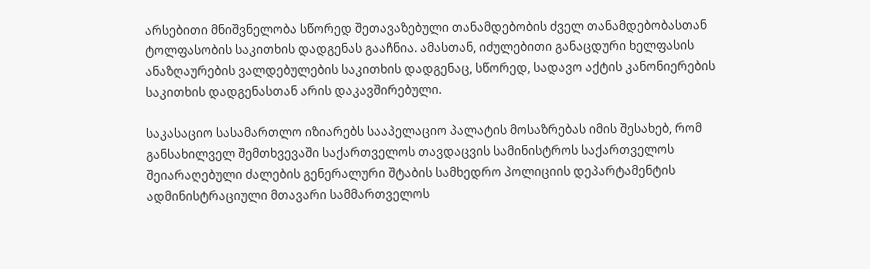არსებითი მნიშვნელობა სწორედ შეთავაზებული თანამდებობის ძველ თანამდებობასთან ტოლფასობის საკითხის დადგენას გააჩნია. ამასთან, იძულებითი განაცდური ხელფასის ანაზღაურების ვალდებულების საკითხის დადგენაც, სწორედ, სადავო აქტის კანონიერების საკითხის დადგენასთან არის დაკავშირებული.

საკასაციო სასამართლო იზიარებს სააპელაციო პალატის მოსაზრებას იმის შესახებ, რომ განსახილველ შემთხვევაში საქართველოს თავდაცვის სამინისტროს საქართველოს შეიარაღებული ძალების გენერალური შტაბის სამხედრო პოლიციის დეპარტამენტის ადმინისტრაციული მთავარი სამმართველოს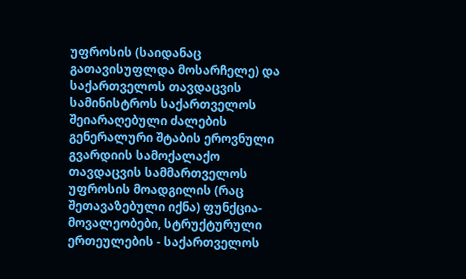უფროსის (საიდანაც გათავისუფლდა მოსარჩელე) და საქართველოს თავდაცვის სამინისტროს საქართველოს შეიარაღებული ძალების გენერალური შტაბის ეროვნული გვარდიის სამოქალაქო თავდაცვის სამმართველოს უფროსის მოადგილის (რაც შეთავაზებული იქნა) ფუნქცია-მოვალეობები, სტრუქტურული ერთეულების - საქართველოს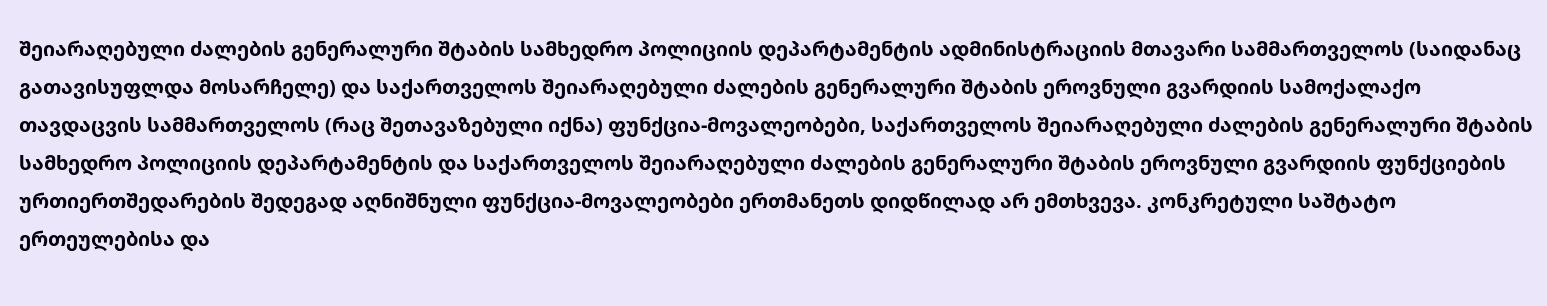შეიარაღებული ძალების გენერალური შტაბის სამხედრო პოლიციის დეპარტამენტის ადმინისტრაციის მთავარი სამმართველოს (საიდანაც გათავისუფლდა მოსარჩელე) და საქართველოს შეიარაღებული ძალების გენერალური შტაბის ეროვნული გვარდიის სამოქალაქო თავდაცვის სამმართველოს (რაც შეთავაზებული იქნა) ფუნქცია-მოვალეობები, საქართველოს შეიარაღებული ძალების გენერალური შტაბის სამხედრო პოლიციის დეპარტამენტის და საქართველოს შეიარაღებული ძალების გენერალური შტაბის ეროვნული გვარდიის ფუნქციების ურთიერთშედარების შედეგად აღნიშნული ფუნქცია-მოვალეობები ერთმანეთს დიდწილად არ ემთხვევა. კონკრეტული საშტატო ერთეულებისა და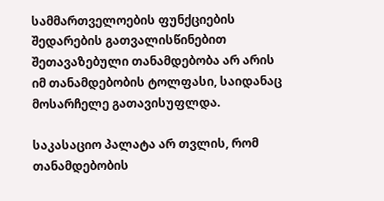სამმართველოების ფუნქციების შედარების გათვალისწინებით შეთავაზებული თანამდებობა არ არის იმ თანამდებობის ტოლფასი, საიდანაც მოსარჩელე გათავისუფლდა.

საკასაციო პალატა არ თვლის, რომ თანამდებობის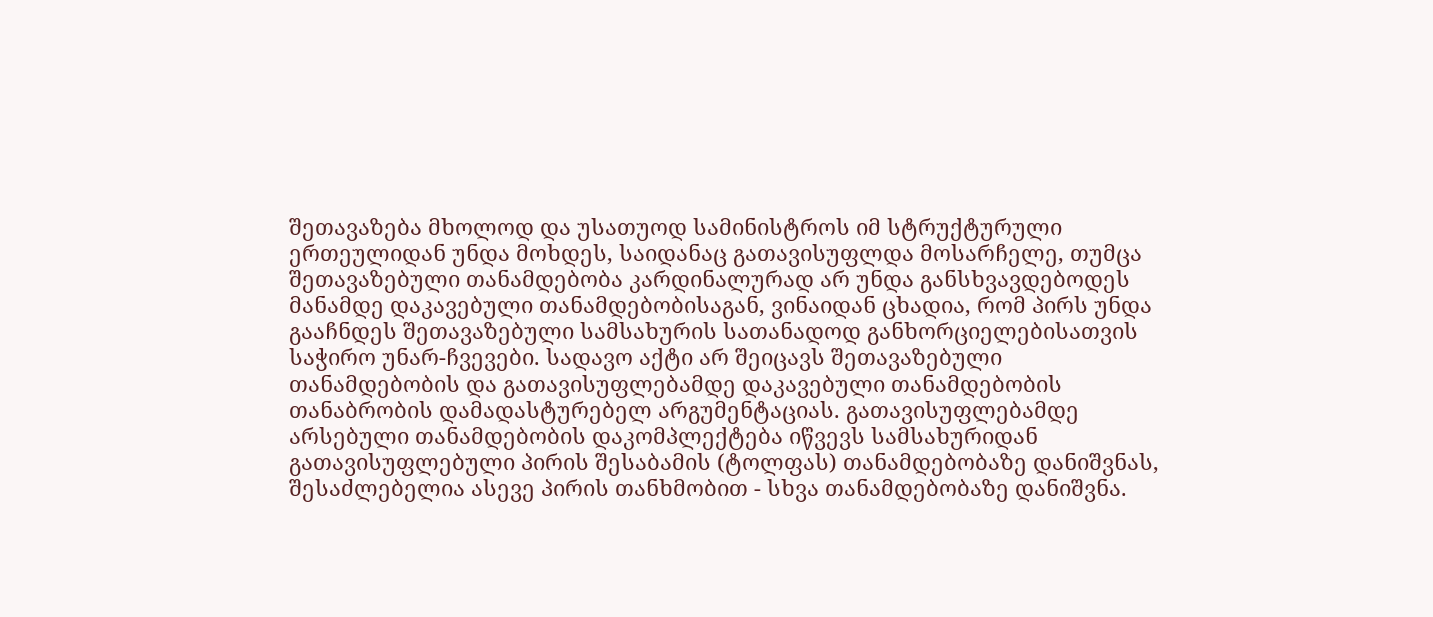შეთავაზება მხოლოდ და უსათუოდ სამინისტროს იმ სტრუქტურული ერთეულიდან უნდა მოხდეს, საიდანაც გათავისუფლდა მოსარჩელე, თუმცა შეთავაზებული თანამდებობა კარდინალურად არ უნდა განსხვავდებოდეს მანამდე დაკავებული თანამდებობისაგან, ვინაიდან ცხადია, რომ პირს უნდა გააჩნდეს შეთავაზებული სამსახურის სათანადოდ განხორციელებისათვის საჭირო უნარ-ჩვევები. სადავო აქტი არ შეიცავს შეთავაზებული თანამდებობის და გათავისუფლებამდე დაკავებული თანამდებობის თანაბრობის დამადასტურებელ არგუმენტაციას. გათავისუფლებამდე არსებული თანამდებობის დაკომპლექტება იწვევს სამსახურიდან გათავისუფლებული პირის შესაბამის (ტოლფას) თანამდებობაზე დანიშვნას, შესაძლებელია ასევე პირის თანხმობით - სხვა თანამდებობაზე დანიშვნა.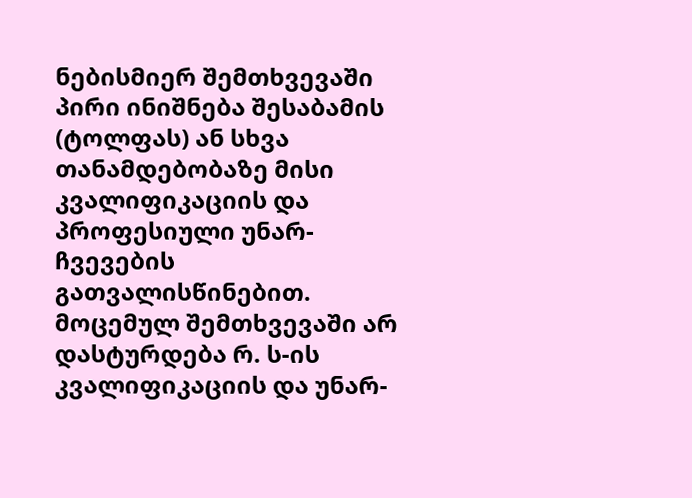ნებისმიერ შემთხვევაში პირი ინიშნება შესაბამის (ტოლფას) ან სხვა თანამდებობაზე მისი კვალიფიკაციის და პროფესიული უნარ-ჩვევების გათვალისწინებით. მოცემულ შემთხვევაში არ დასტურდება რ. ს-ის კვალიფიკაციის და უნარ-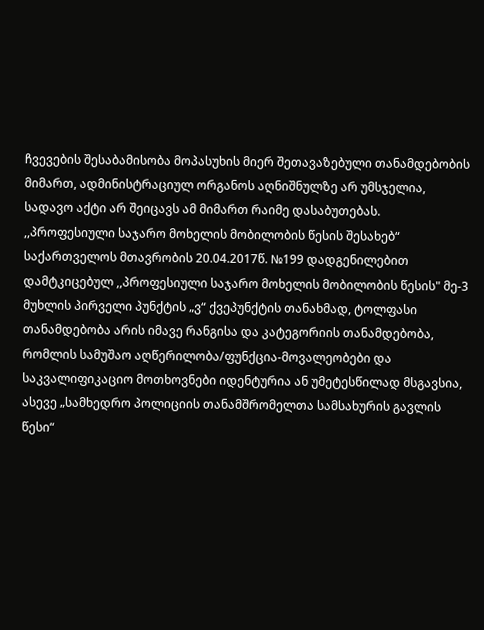ჩვევების შესაბამისობა მოპასუხის მიერ შეთავაზებული თანამდებობის მიმართ, ადმინისტრაციულ ორგანოს აღნიშნულზე არ უმსჯელია, სადავო აქტი არ შეიცავს ამ მიმართ რაიმე დასაბუთებას. ,,პროფესიული საჯარო მოხელის მობილობის წესის შესახებ“ საქართველოს მთავრობის 20.04.2017წ. №199 დადგენილებით დამტკიცებულ ,,პროფესიული საჯარო მოხელის მობილობის წესის" მე-3 მუხლის პირველი პუნქტის „ვ“ ქვეპუნქტის თანახმად, ტოლფასი თანამდებობა არის იმავე რანგისა და კატეგორიის თანამდებობა, რომლის სამუშაო აღწერილობა/ფუნქცია-მოვალეობები და საკვალიფიკაციო მოთხოვნები იდენტურია ან უმეტესწილად მსგავსია, ასევე „სამხედრო პოლიციის თანამშრომელთა სამსახურის გავლის წესი“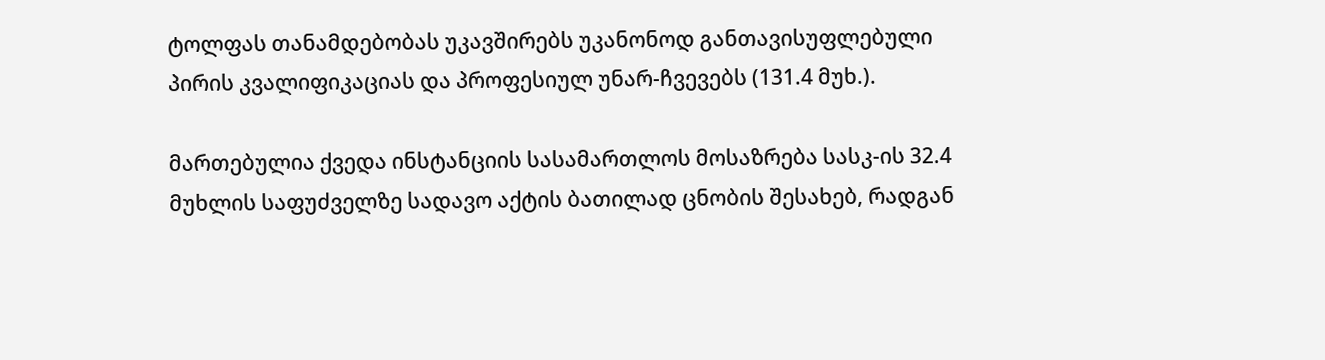ტოლფას თანამდებობას უკავშირებს უკანონოდ განთავისუფლებული პირის კვალიფიკაციას და პროფესიულ უნარ-ჩვევებს (131.4 მუხ.).

მართებულია ქვედა ინსტანციის სასამართლოს მოსაზრება სასკ-ის 32.4 მუხლის საფუძველზე სადავო აქტის ბათილად ცნობის შესახებ, რადგან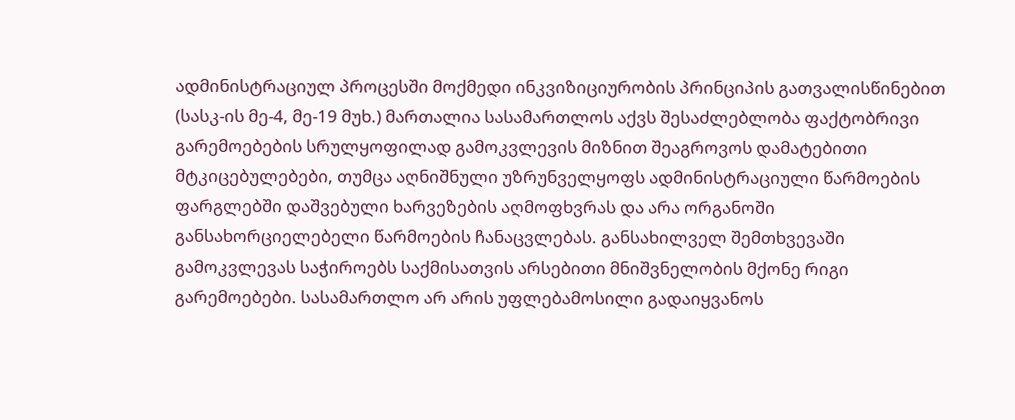ადმინისტრაციულ პროცესში მოქმედი ინკვიზიციურობის პრინციპის გათვალისწინებით (სასკ-ის მე-4, მე-19 მუხ.) მართალია სასამართლოს აქვს შესაძლებლობა ფაქტობრივი გარემოებების სრულყოფილად გამოკვლევის მიზნით შეაგროვოს დამატებითი მტკიცებულებები, თუმცა აღნიშნული უზრუნველყოფს ადმინისტრაციული წარმოების ფარგლებში დაშვებული ხარვეზების აღმოფხვრას და არა ორგანოში განსახორციელებელი წარმოების ჩანაცვლებას. განსახილველ შემთხვევაში გამოკვლევას საჭიროებს საქმისათვის არსებითი მნიშვნელობის მქონე რიგი გარემოებები. სასამართლო არ არის უფლებამოსილი გადაიყვანოს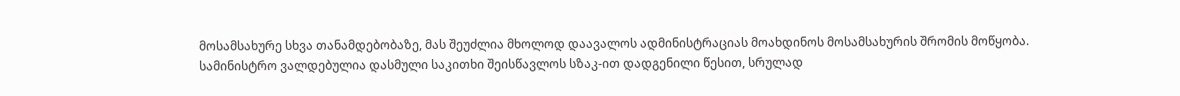მოსამსახურე სხვა თანამდებობაზე, მას შეუძლია მხოლოდ დაავალოს ადმინისტრაციას მოახდინოს მოსამსახურის შრომის მოწყობა. სამინისტრო ვალდებულია დასმული საკითხი შეისწავლოს სზაკ-ით დადგენილი წესით, სრულად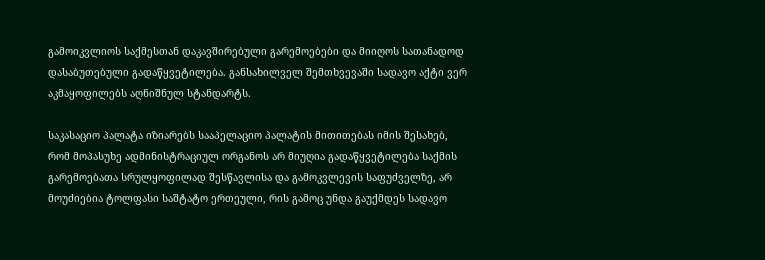გამოიკვლიოს საქმესთან დაკავშირებული გარემოებები და მიიღოს სათანადოდ დასაბუთებული გადაწყვეტილება. განსახილველ შემთხვევაში სადავო აქტი ვერ აკმაყოფილებს აღნიშნულ სტანდარტს.

საკასაციო პალატა იზიარებს სააპელაციო პალატის მითითებას იმის შესახებ, რომ მოპასუხე ადმინისტრაციულ ორგანოს არ მიუღია გადაწყვეტილება საქმის გარემოებათა სრულყოფილად შესწავლისა და გამოკვლევის საფუძველზე, არ მოუძიებია ტოლფასი საშტატო ერთეული, რის გამოც უნდა გაუქმდეს სადავო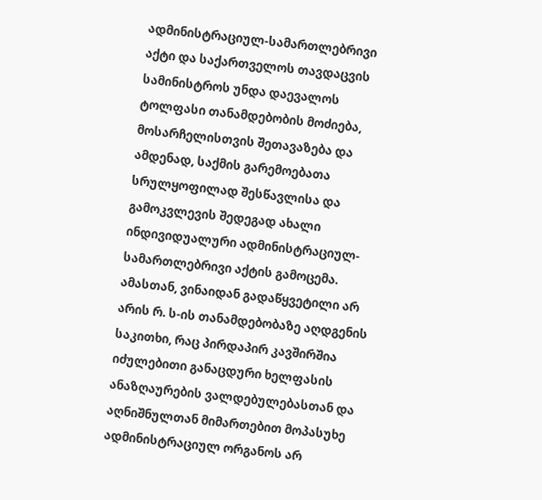ადმინისტრაციულ-სამართლებრივი აქტი და საქართველოს თავდაცვის სამინისტროს უნდა დაევალოს ტოლფასი თანამდებობის მოძიება, მოსარჩელისთვის შეთავაზება და ამდენად, საქმის გარემოებათა სრულყოფილად შესწავლისა და გამოკვლევის შედეგად ახალი ინდივიდუალური ადმინისტრაციულ-სამართლებრივი აქტის გამოცემა. ამასთან, ვინაიდან გადაწყვეტილი არ არის რ. ს-ის თანამდებობაზე აღდგენის საკითხი, რაც პირდაპირ კავშირშია იძულებითი განაცდური ხელფასის ანაზღაურების ვალდებულებასთან და აღნიშნულთან მიმართებით მოპასუხე ადმინისტრაციულ ორგანოს არ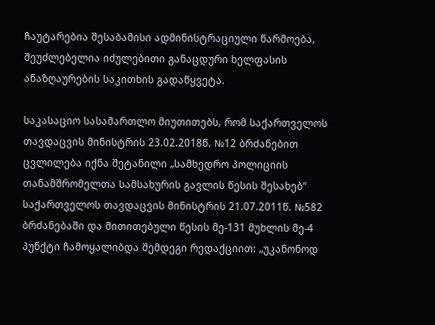ჩაუტარებია შესაბამისი ადმინისტრაციული წარმოება, შეუძლებელია იძულებითი განაცდური ხელფასის ანაზღაურების საკითხის გადაწყვეტა.

საკასაციო სასამართლო მიუთითებს, რომ საქართველოს თავდაცვის მინისტრის 23.02.2018წ. №12 ბრძანებით ცვლილება იქნა შეტანილი „სამხედრო პოლიციის თანამშრომელთა სამსახურის გავლის წესის შესახებ“ საქართველოს თავდაცვის მინისტრის 21.07.2011წ. №582 ბრძანებაში და მითითებული წესის მე-131 მუხლის მე-4 პუნქტი ჩამოყალიბდა შემდეგი რედაქციით: „უკანონოდ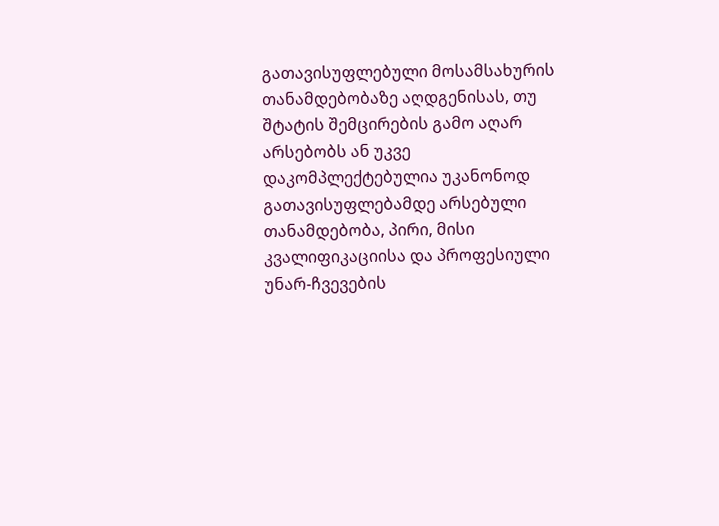გათავისუფლებული მოსამსახურის თანამდებობაზე აღდგენისას, თუ შტატის შემცირების გამო აღარ არსებობს ან უკვე დაკომპლექტებულია უკანონოდ გათავისუფლებამდე არსებული თანამდებობა, პირი, მისი კვალიფიკაციისა და პროფესიული უნარ-ჩვევების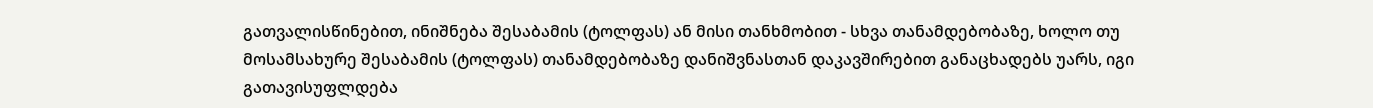გათვალისწინებით, ინიშნება შესაბამის (ტოლფას) ან მისი თანხმობით - სხვა თანამდებობაზე, ხოლო თუ მოსამსახურე შესაბამის (ტოლფას) თანამდებობაზე დანიშვნასთან დაკავშირებით განაცხადებს უარს, იგი გათავისუფლდება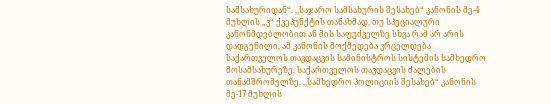სამსახურიდან“. ,,საჯარო სამსახურის შესახებ“ კანონის მე-4 მუხლის „ვ“ ქვეპუნქტის თანახმად, თუ სპეციალური კანონმდებლობით ან მის საფუძველზე სხვა რამ არ არის დადგენილი, ამ კანონის მოქმედება ვრცელდება საქართველოს თავდაცვის სამინისტროს სისტემის სამხედრო მოსამსახურეზე, საქართველოს თავდაცვის ძალების თანამშრომელზე. ,,სამხედრო პოლიციის შესახებ“ კანონის მე-17 მუხლის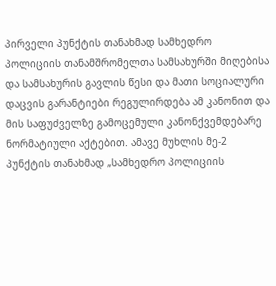პირველი პუნქტის თანახმად სამხედრო პოლიციის თანამშრომელთა სამსახურში მიღებისა და სამსახურის გავლის წესი და მათი სოციალური დაცვის გარანტიები რეგულირდება ამ კანონით და მის საფუძველზე გამოცემული კანონქვემდებარე ნორმატიული აქტებით. ამავე მუხლის მე-2 პუნქტის თანახმად „სამხედრო პოლიციის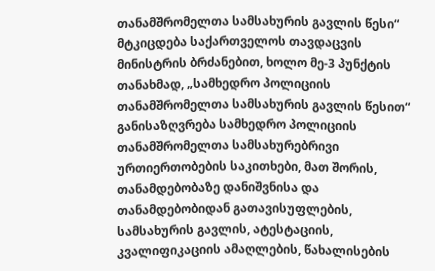თანამშრომელთა სამსახურის გავლის წესი“ მტკიცდება საქართველოს თავდაცვის მინისტრის ბრძანებით, ხოლო მე-3 პუნქტის თანახმად, „სამხედრო პოლიციის თანამშრომელთა სამსახურის გავლის წესით“ განისაზღვრება სამხედრო პოლიციის თანამშრომელთა სამსახურებრივი ურთიერთობების საკითხები, მათ შორის, თანამდებობაზე დანიშვნისა და თანამდებობიდან გათავისუფლების, სამსახურის გავლის, ატესტაციის, კვალიფიკაციის ამაღლების, წახალისების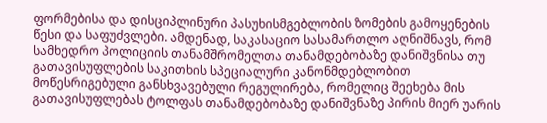ფორმებისა და დისციპლინური პასუხისმგებლობის ზომების გამოყენების წესი და საფუძვლები. ამდენად, საკასაციო სასამართლო აღნიშნავს, რომ სამხედრო პოლიციის თანამშრომელთა თანამდებობაზე დანიშვნისა თუ გათავისუფლების საკითხის სპეციალური კანონმდებლობით მოწესრიგებული განსხვავებული რეგულირება, რომელიც შეეხება მის გათავისუფლებას ტოლფას თანამდებობაზე დანიშვნაზე პირის მიერ უარის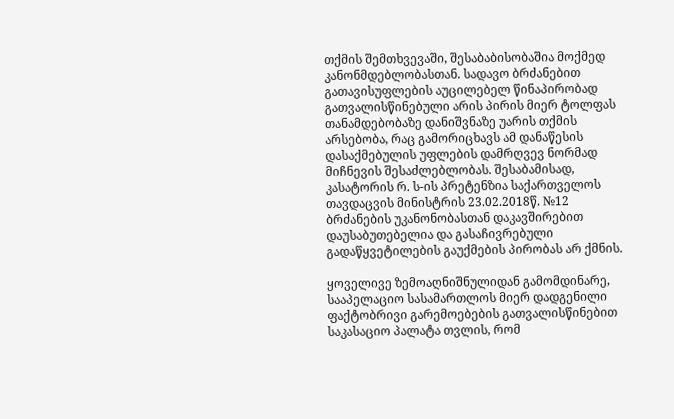თქმის შემთხვევაში, შესაბაბისობაშია მოქმედ კანონმდებლობასთან. სადავო ბრძანებით გათავისუფლების აუცილებელ წინაპირობად გათვალისწინებული არის პირის მიერ ტოლფას თანამდებობაზე დანიშვნაზე უარის თქმის არსებობა, რაც გამორიცხავს ამ დანაწესის დასაქმებულის უფლების დამრღვევ ნორმად მიჩნევის შესაძლებლობას. შესაბამისად, კასატორის რ. ს-ის პრეტენზია საქართველოს თავდაცვის მინისტრის 23.02.2018წ. №12 ბრძანების უკანონობასთან დაკავშირებით დაუსაბუთებელია და გასაჩივრებული გადაწყვეტილების გაუქმების პირობას არ ქმნის.

ყოველივე ზემოაღნიშნულიდან გამომდინარე, სააპელაციო სასამართლოს მიერ დადგენილი ფაქტობრივი გარემოებების გათვალისწინებით საკასაციო პალატა თვლის, რომ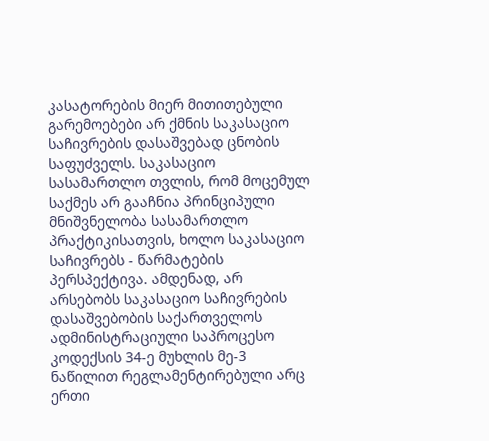კასატორების მიერ მითითებული გარემოებები არ ქმნის საკასაციო საჩივრების დასაშვებად ცნობის საფუძველს. საკასაციო სასამართლო თვლის, რომ მოცემულ საქმეს არ გააჩნია პრინციპული მნიშვნელობა სასამართლო პრაქტიკისათვის, ხოლო საკასაციო საჩივრებს - წარმატების პერსპექტივა. ამდენად, არ არსებობს საკასაციო საჩივრების დასაშვებობის საქართველოს ადმინისტრაციული საპროცესო კოდექსის 34-ე მუხლის მე-3 ნაწილით რეგლამენტირებული არც ერთი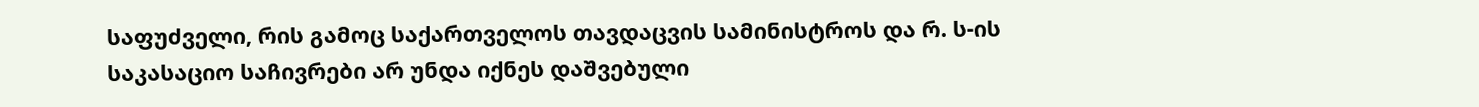საფუძველი, რის გამოც საქართველოს თავდაცვის სამინისტროს და რ. ს-ის საკასაციო საჩივრები არ უნდა იქნეს დაშვებული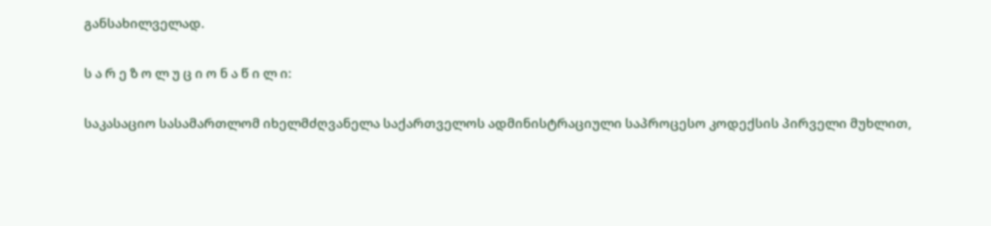განსახილველად.

ს ა რ ე ზ ო ლ უ ც ი ო ნ ა წ ი ლ ი:

საკასაციო სასამართლომ იხელმძღვანელა საქართველოს ადმინისტრაციული საპროცესო კოდექსის პირველი მუხლით,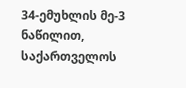34-ემუხლის მე-3 ნაწილით, საქართველოს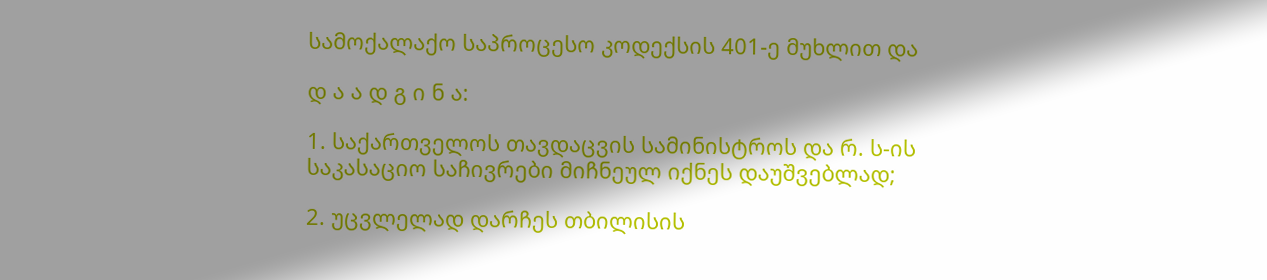სამოქალაქო საპროცესო კოდექსის 401-ე მუხლით და

დ ა ა დ გ ი ნ ა:

1. საქართველოს თავდაცვის სამინისტროს და რ. ს-ის საკასაციო საჩივრები მიჩნეულ იქნეს დაუშვებლად;

2. უცვლელად დარჩეს თბილისის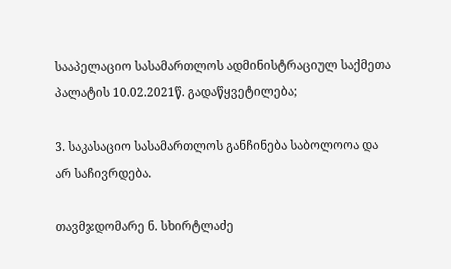სააპელაციო სასამართლოს ადმინისტრაციულ საქმეთა პალატის 10.02.2021წ. გადაწყვეტილება;

3. საკასაციო სასამართლოს განჩინება საბოლოოა და არ საჩივრდება.

თავმჯდომარე ნ. სხირტლაძე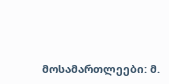მოსამართლეები: მ.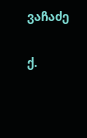ვაჩაძე

ქ.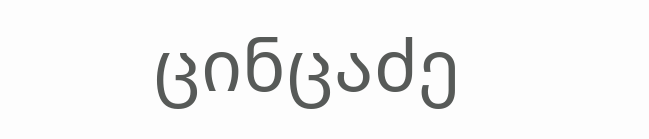ცინცაძე